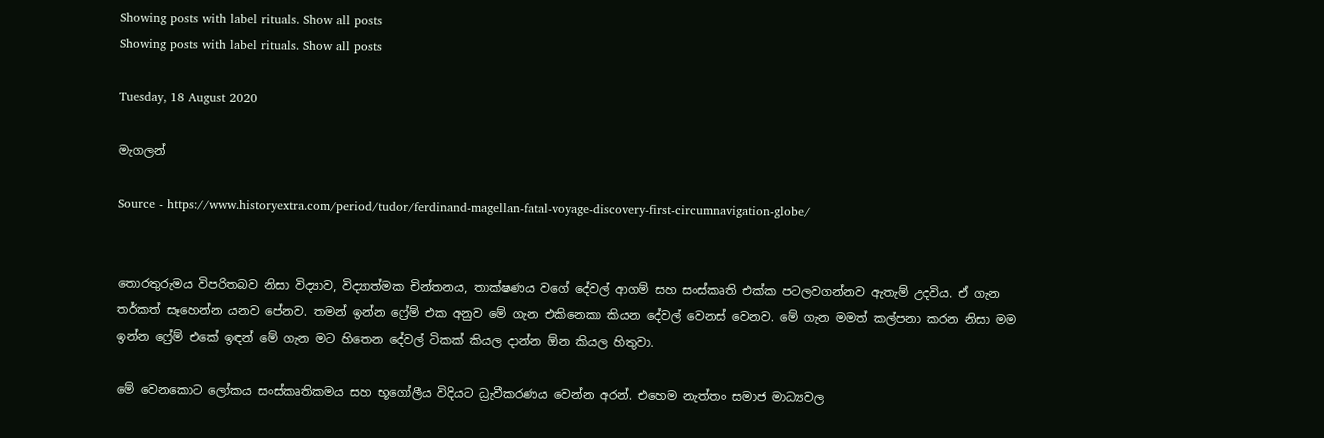Showing posts with label rituals. Show all posts
Showing posts with label rituals. Show all posts

Tuesday, 18 August 2020

මැගලන්

Source - https://www.historyextra.com/period/tudor/ferdinand-magellan-fatal-voyage-discovery-first-circumnavigation-globe/


තොරතුරුමය විපරිතබව නිසා විද්‍යාව, විද්‍යාත්මක චින්තනය, තාක්ෂණය වගේ දේවල් ආගම් සහ සංස්කෘති එක්ක පටලවගන්නව ඇතැම් උදවිය. ඒ ගැන තර්කත් සෑහෙන්න යනව පේනව. තමන් ඉන්න ෆ්‍රේම් එක අනුව මේ ගැන එකිනෙකා කියන දේවල් වෙනස් වෙනව. මේ ගැන මමත් කල්පනා කරන නිසා මම ඉන්න ෆ්‍රේම් එකේ ඉඳන් මේ ගැන මට හිතෙන දේවල් ටිකක් කියල දාන්න ඕන කියල හිතුවා.

මේ වෙනකොට ලෝකය සංස්කෘතිකමය සහ භූගෝලීය විදියට ධ්‍රැවීකරණය වෙන්න අරන්. එහෙම නැත්තං සමාජ මාධ්‍යවල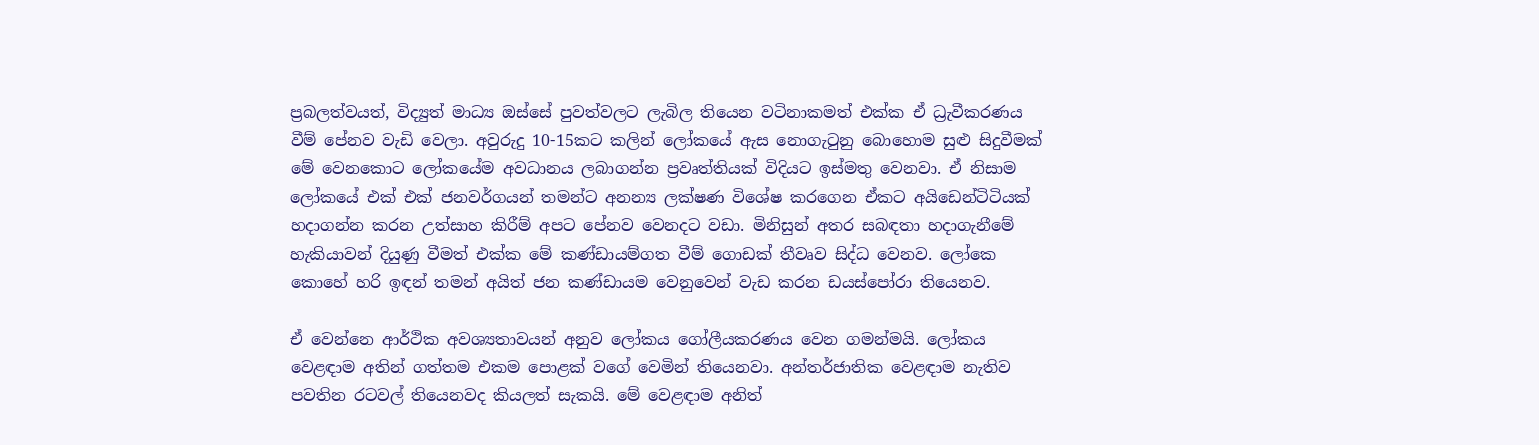ප්‍රබලත්වයත්, විද්‍යුත් මාධ්‍ය ඔස්සේ පුවත්වලට ලැබිල තියෙන වටිනාකමත් එක්ක ඒ ධ්‍රැවීකරණය වීම් පේනව වැඩි වෙලා. අවුරුදු 10-15කට කලින් ලෝකයේ ඇස නොගැටුනු බොහොම සුළු සිදුවීමක් මේ වෙනකොට ලෝකයේම අවධානය ලබාගන්න ප්‍රවෘත්තියක් විදියට ඉස්මතු වෙනවා. ඒ නිසාම ලෝකයේ එක් එක් ජනවර්ගයන් තමන්ට අනන්‍ය ලක්ෂණ විශේෂ කරගෙන ඒකට අයිඩෙන්ටිටියක් හදාගන්න කරන උත්සාහ කිරීම් අපට පේනව වෙනදට වඩා. මිනිසුන් අතර සබඳතා හදාගැනීමේ හැකියාවන් දියුණු වීමත් එක්ක මේ කණ්ඩායම්ගත වීම් ගොඩක් තීවෘව සිද්ධ වෙනව. ලෝකෙ කොහේ හරි ඉඳන් තමන් අයිත් ජන කණ්ඩායම වෙනුවෙන් වැඩ කරන ඩයස්පෝරා තියෙනව.

ඒ වෙන්නෙ ආර්ථික අවශ්‍යතාවයන් අනුව ලෝකය ගෝලීයකරණය වෙන ගමන්මයි. ලෝකය වෙළඳාම අතින් ගත්තම එකම පොළක් වගේ වෙමින් තියෙනවා. අන්තර්ජාතික වෙළඳාම නැතිව පවතින රටවල් තියෙනවද කියලත් සැකයි. මේ වෙළඳාම අනිත්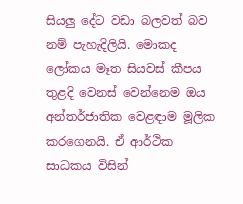සියලු දේට වඩා බලවත් බව නම් පැහැදිලියි. මොකද ලෝකය මෑත සියවස් කීපය තුළදි වෙනස් වෙන්නෙම ඔය අන්තර්ජාතික වෙළඳාම මූලික කරගෙනයි. ඒ ආර්ථික සාධකය විසින්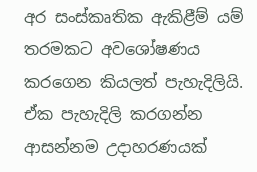අර සංස්කෘතික ඇකිළීම් යම් තරමකට අවශෝෂණය කරගෙන කියලත් පැහැදිලියි. ඒක පැහැදිලි කරගන්න ආසන්නම උදාහරණයක්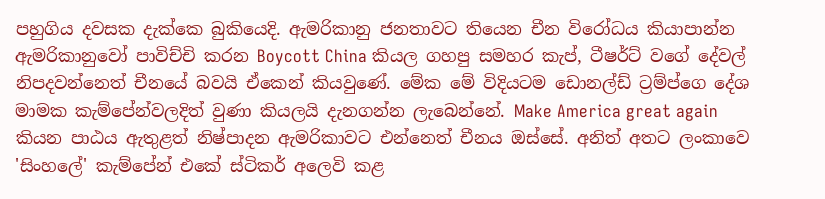පහුගිය දවසක දැක්කෙ බුකියෙදි. ඇමරිකානු ජනතාවට තියෙන චීන විරෝධය කියාපාන්න ඇමරිකානුවෝ පාවිච්චි කරන Boycott China කියල ගහපු සමහර කැප්, ටීෂර්ට් වගේ දේවල් නිපදවන්නෙත් චීනයේ බවයි ඒකෙන් කියවුණේ. මේක මේ විදියටම ඩොනල්ඩ් ට්‍රම්ප්ගෙ දේශ මාමක කැම්පේන්වලදිත් වුණා කියලයි දැනගන්න ලැබෙන්නේ. Make America great again කියන පාඨය ඇතුළත් නිෂ්පාදන ඇමරිකාවට එන්නෙත් චීනය ඔස්සේ. අනිත් අතට ලංකාවෙ 'සිංහලේ' කැම්පේන් එකේ ස්ටිකර් අලෙවි කළ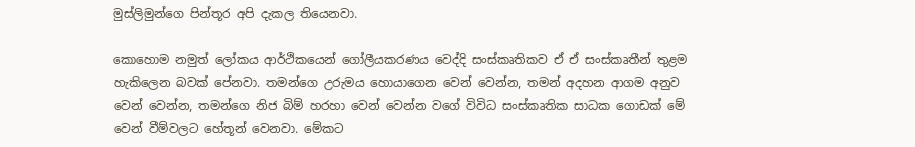මුස්ලිමුන්ගෙ පින්තූර අපි දැකල තියෙනවා.

කොහොම නමුත් ලෝකය ආර්ථිකයෙන් ගෝලීයකරණය වෙද්දි සංස්කෘතිකව ඒ ඒ සංස්කෘතීන් තුළම හැකිලෙන බවක් පේනවා. තමන්ගෙ උරුමය හොයාගෙන වෙන් වෙන්න, තමන් අදහන ආගම අනුව වෙන් වෙන්න, තමන්ගෙ නිජ බිම් හරහා වෙන් වෙන්න වගේ විවිධ සංස්කෘතික සාධක ගොඩක් මේ වෙන් වීම්වලට හේතූන් වෙනවා. මේකට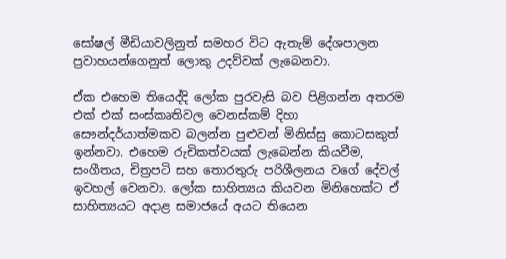සෝෂල් මීඩියාවලිනුත් සමහර විට ඇතැම් දේශපාලන ප්‍රවාහයන්ගෙනුත් ලොකු උදව්වක් ලැබෙනවා.

ඒක එහෙම තියෙද්දි ලෝක පුරවැසි බව පිළිගන්න අතරම එක් එක් සංස්කෘතිවල වෙනස්කම් දිහා සෞන්දර්යාත්මකව බලන්න පුළුවන් මිනිස්සු කොටසකුත් ඉන්නවා. එහෙම රුචිකත්වයක් ලැබෙන්න කියවීම, සංගීතය, චිත්‍රපටි සහ තොරතුරු පරිශීලනය වගේ දේවල් ඉවහල් වෙනවා. ලෝක සාහිත්‍යය කියවන මිනිහෙක්ට ඒ සාහිත්‍යයට අදාළ සමාජයේ අයට තියෙන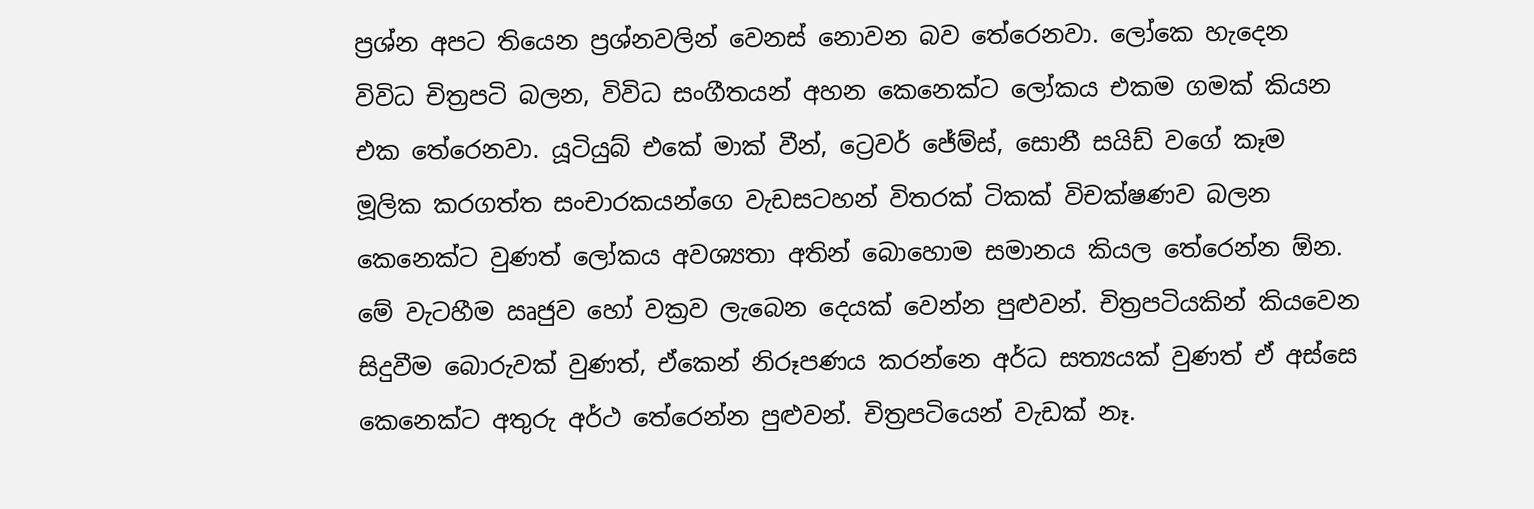ප්‍රශ්න අපට තියෙන ප්‍රශ්නවලින් වෙනස් නොවන බව තේරෙනවා. ලෝකෙ හැදෙන විවිධ චිත්‍රපටි බලන, විවිධ සංගීතයන් අහන කෙනෙක්ට ලෝකය එකම ගමක් කියන එක තේරෙනවා. යූටියුබ් එකේ මාක් වීන්, ට්‍රෙවර් ජේම්ස්, සොනී සයිඩ් වගේ කෑම මූලික කරගත්ත සංචාරකයන්ගෙ වැඩසටහන් විතරක් ටිකක් විචක්ෂණව බලන කෙනෙක්ට වුණත් ලෝකය අවශ්‍යතා අතින් බොහොම සමානය කියල තේරෙන්න ඕන. මේ වැටහීම ඍජුව හෝ වක්‍රව ලැබෙන දෙයක් වෙන්න පුළුවන්. චිත්‍රපටියකින් කියවෙන සිදුවීම බොරුවක් වුණත්, ඒකෙන් නිරූපණය කරන්නෙ අර්ධ සත්‍යයක් වුණත් ඒ අස්සෙ කෙනෙක්ට අතුරු අර්ථ තේරෙන්න පුළුවන්. චිත්‍රපටියෙන් වැඩක් නෑ.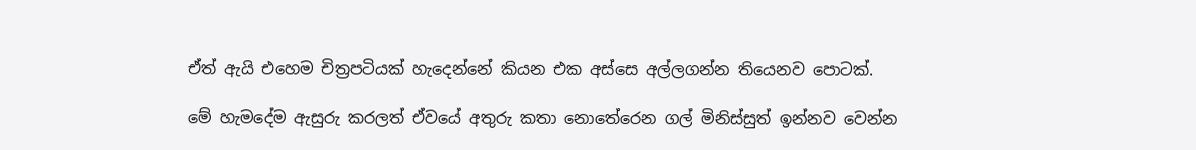ඒත් ඇයි එහෙම චිත්‍රපටියක් හැදෙන්නේ කියන එක අස්සෙ අල්ලගන්න තියෙනව පොටක්.

මේ හැමදේම ඇසුරු කරලත් ඒවයේ අතුරු කතා නොතේරෙන ගල් මිනිස්සුත් ඉන්නව වෙන්න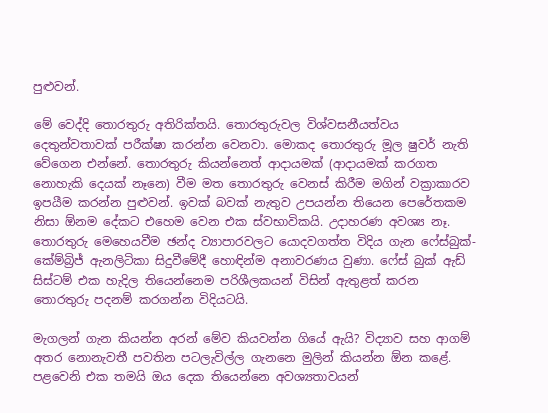පුළුවන්.

මේ වෙද්දි තොරතුරු අතිරික්තයි. තොරතුරුවල විශ්වසනීයත්වය දෙතුන්වතාවක් පරීක්ෂා කරන්න වෙනවා. මොකද තොරතුරු මූල ෂුවර් නැති වේගෙන එන්නේ. තොරතුරු කියන්නෙත් ආදායමක් (ආදායමක් කරගත නොහැකි දෙයක් නෑනෙ) වීම මත තොරතුරු වෙනස් කිරීම මගින් වක්‍රාකාරව ඉපයීම කරන්න පුළුවන්. ඉවක් බවක් නැතුව උපයන්න තියෙන පෙරේතකම නිසා ඕනම දේකට එහෙම වෙන එක ස්වභාවිකයි. උදාහරණ අවශ්‍ය නෑ. තොරතුරු මෙහෙයවීම ඡන්ද ව්‍යාපාරවලට යොදවගත්ත විදිය ගැන ෆේස්බුක්-කේම්බ්‍රිජ් ඇනලිටිකා සිදුවීමේදී හොඳින්ම අනාවරණය වුණා. ෆේස් බුක් ඇඩ් සිස්ටම් එක හැදිල තියෙන්නෙම පරිශීලකයන් විසින් ඇතුළත් කරන තොරතුරු පදනම් කරගන්න විදියටයි.

මැගලන් ගැන කියන්න අරන් මේව කියවන්න ගියේ ඇයි? විද්‍යාව සහ ආගම් අතර නොනැවතී පවතින පටලැවිල්ල ගැනනෙ මුලින් කියන්න ඕන කළේ. පළවෙනි එක තමයි ඔය දෙක තියෙන්නෙ අවශ්‍යතාවයන්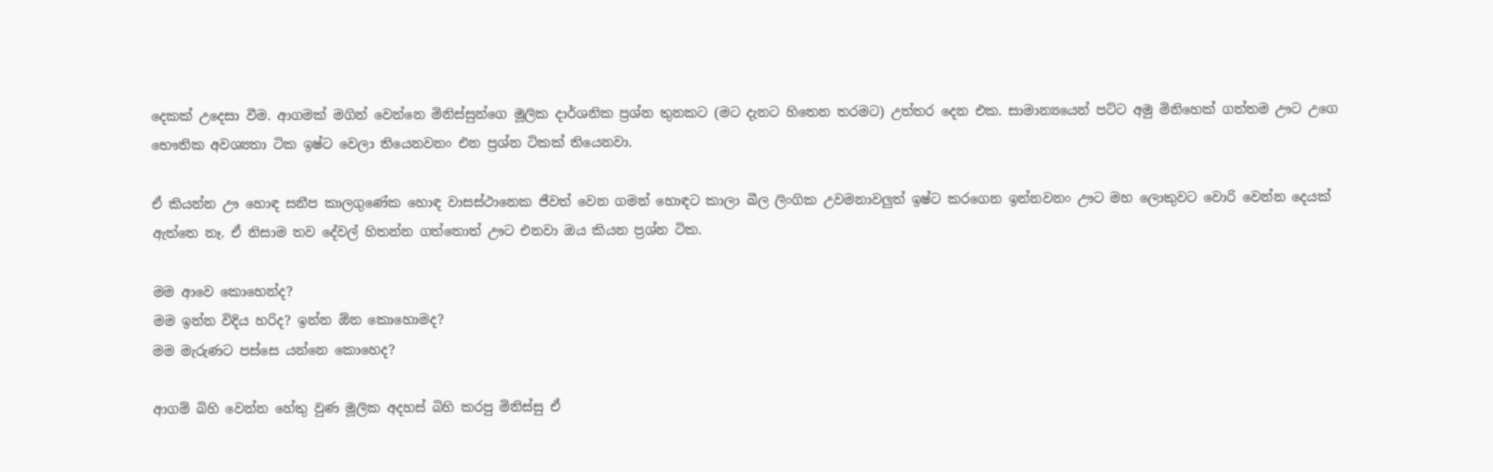දෙකක් උදෙසා වීම. ආගමක් මගින් වෙන්නෙ මිනිස්සුන්ගෙ මූලික දාර්ශනික ප්‍රශ්න තුනකට (මට දැනට හිතෙන තරමට) උත්තර දෙන එක. සාමාන්‍යයෙන් පට්ට අමු මිනිහෙක් ගත්තම ඌට උගෙ භෞතික අවශ්‍යතා ටික ඉෂ්ට වෙලා තියෙනවනං එන ප්‍රශ්න ටිකක් තියෙනවා.

ඒ කියන්න ඌ හොඳ සනීප කාලගුණේක හොඳ වාසස්ථානෙක ජීවත් වෙන ගමන් හොඳට කාලා බීල ලිංගික උවමනාවලුත් ඉෂ්ට කරගෙන ඉන්නවනං ඌට මහ ලොකුවට වොරි වෙන්න දෙයක් ඇත්තෙ නෑ. ඒ නිසාම තව දේවල් හිතන්න ගත්තොත් ඌට එනවා ඔය කියන ප්‍රශ්න ටික.

මම ආවෙ කොහෙන්ද?
මම ඉන්න විදිය හරිද? ඉන්න ඕන කොහොමද?
මම මැරුණට පස්සෙ යන්නෙ කොහෙද?

ආගම් බිහි වෙන්න හේතු වුණ මූලික අදහස් බිහි කරපු මිනිස්සු ඒ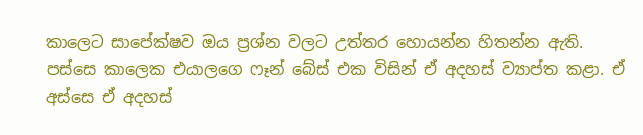කාලෙට සාපේක්ෂව ඔය ප්‍රශ්න වලට උත්තර හොයන්න හිතන්න ඇති. පස්සෙ කාලෙක එයාලගෙ ෆෑන් බේස් එක විසින් ඒ අදහස් ව්‍යාප්ත කළා. ඒ අස්සෙ ඒ අදහස්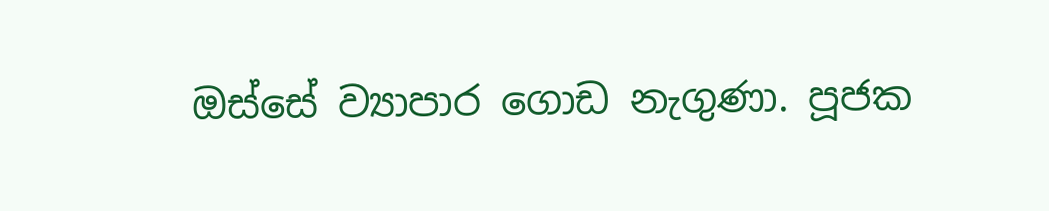ඔස්සේ ව්‍යාපාර ගොඩ නැගුණා. පූජක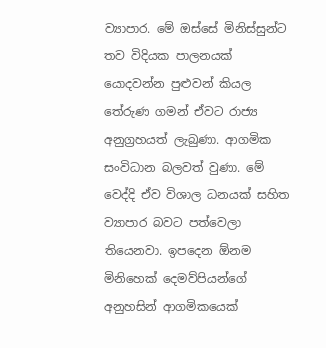ව්‍යාපාර. මේ ඔස්සේ මිනිස්සුන්ට තව විදියක පාලනයක් යොදවන්න පුළුවන් කියල තේරුණ ගමන් ඒවට රාජ්‍ය අනුග්‍රහයත් ලැබුණා. ආගමික සංවිධාන බලවත් වුණා. මේ වෙද්දි ඒව විශාල ධනයක් සහිත ව්‍යාපාර බවට පත්වෙලා තියෙනවා. ඉපදෙන ඕනම මිනිහෙක් දෙමව්පියන්ගේ අනුහසින් ආගමිකයෙක්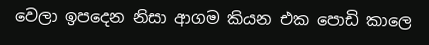වෙලා ඉපදෙන නිසා ආගම කියන එක පොඩි කාලෙ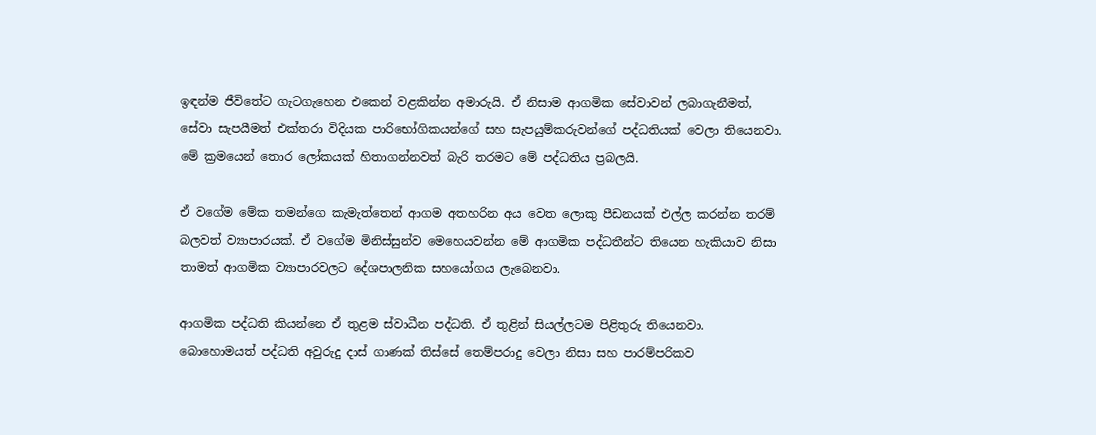ඉඳන්ම ජීවිතේට ගැටගැහෙන එකෙන් වළකින්න අමාරුයි. ඒ නිසාම ආගමික සේවාවන් ලබාගැනීමත්, සේවා සැපයීමත් එක්තරා විදියක පාරිභෝගිකයන්ගේ සහ සැපයුම්කරුවන්ගේ පද්ධතියක් වෙලා තියෙනවා. මේ ක්‍රමයෙන් තොර ලෝකයක් හිතාගන්නවත් බැරි තරමට මේ පද්ධතිය ප්‍රබලයි.

ඒ වගේම මේක තමන්ගෙ කැමැත්තෙන් ආගම අතහරින අය වෙත ලොකු පීඩනයක් එල්ල කරන්න තරම් බලවත් ව්‍යාපාරයක්. ඒ වගේම මිනිස්සුන්ව මෙහෙයවන්න මේ ආගමික පද්ධතීන්ට තියෙන හැකියාව නිසා තාමත් ආගමික ව්‍යාපාරවලට දේශපාලනික සහයෝගය ලැබෙනවා.

ආගමික පද්ධති කියන්නෙ ඒ තුළම ස්වාධීන පද්ධති. ඒ තුළින් සියල්ලටම පිළිතුරු තියෙනවා. බොහොමයත් පද්ධති අවුරුදු දාස් ගාණක් තිස්සේ තෙම්පරාදු වෙලා නිසා සහ පාරම්පරිකව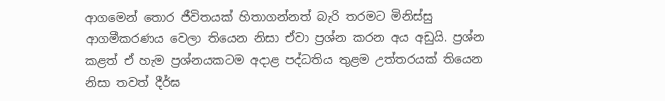ආගමෙන් තොර ජීවිතයක් හිතාගන්නත් බැරි තරමට මිනිස්සු ආගමීකරණය වෙලා තියෙන නිසා ඒවා ප්‍රශ්න කරන අය අඩුයි. ප්‍රශ්න කළත් ඒ හැම ප්‍රශ්නයකටම අදාළ පද්ධතිය තුළම උත්තරයක් තියෙන නිසා තවත් දීර්ඝ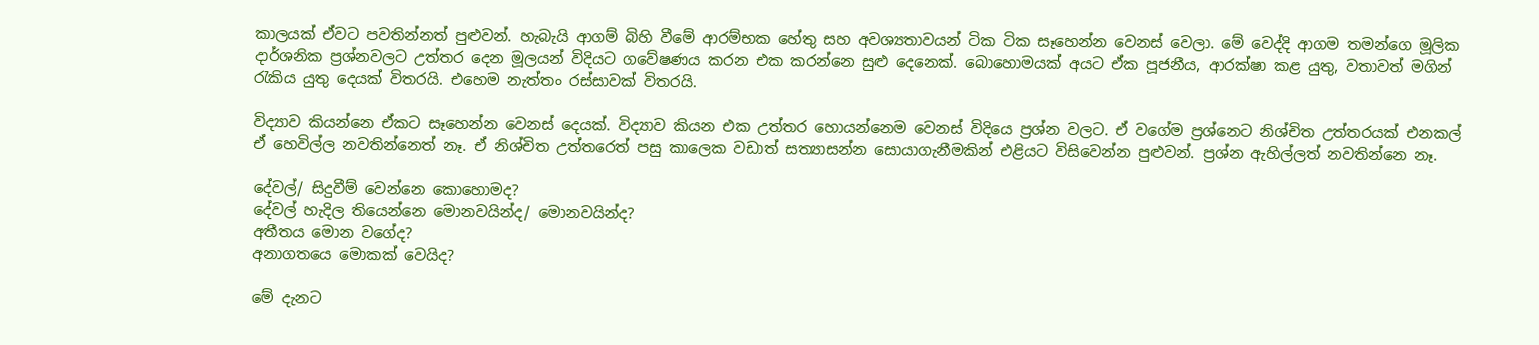කාලයක් ඒවට පවතින්නත් පුළුවන්. හැබැයි ආගම් බිහි වීමේ ආරම්භක හේතු සහ අවශ්‍යතාවයන් ටික ටික සෑහෙන්න වෙනස් වෙලා. මේ වෙද්දි ආගම තමන්ගෙ මූලික දාර්ශනික ප්‍රශ්නවලට උත්තර දෙන මූලයන් විදියට ගවේෂණය කරන එක කරන්නෙ සුළු දෙනෙක්. බොහොමයක් අයට ඒක පූජනීය, ආරක්ෂා කළ යුතු, වතාවත් මගින් රැකිය යුතු දෙයක් විතරයි. එහෙම නැත්තං රස්සාවක් විතරයි.

විද්‍යාව කියන්නෙ ඒකට සෑහෙන්න වෙනස් දෙයක්. විද්‍යාව කියන එක උත්තර හොයන්නෙම වෙනස් විදියෙ ප්‍රශ්න වලට. ඒ වගේම ප්‍රශ්නෙට නිශ්චිත උත්තරයක් එනකල් ඒ හෙවිල්ල නවතින්නෙත් නෑ. ඒ නිශ්චිත උත්තරෙත් පසු කාලෙක වඩාත් සත්‍යාසන්න සොයාගැනීමකින් එළියට විසිවෙන්න පුළුවන්. ප්‍රශ්න ඇහිල්ලත් නවතින්නෙ නෑ.

දේවල්/ සිදුවීම් වෙන්නෙ කොහොමද?
දේවල් හැදිල තියෙන්නෙ මොනවයින්ද/ මොනවයින්ද?
අතීතය මොන වගේද?
අනාගතයෙ මොකක් වෙයිද?

මේ දැනට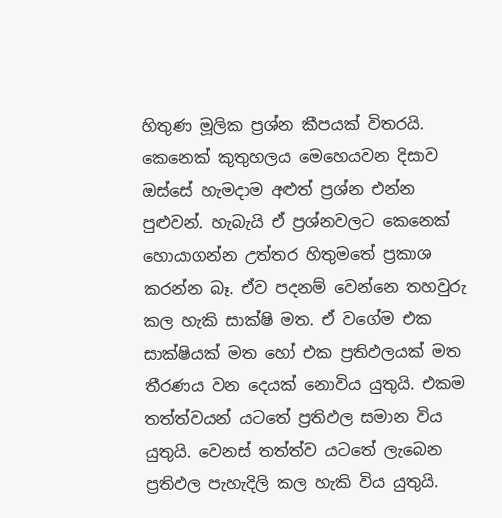හිතුණ මූලික ප්‍රශ්න කීපයක් විතරයි. කෙනෙක් කුතුහලය මෙහෙයවන දිසාව ඔස්සේ හැමදාම අළුත් ප්‍රශ්න එන්න පුළුවන්. හැබැයි ඒ ප්‍රශ්නවලට කෙනෙක් හොයාගන්න උත්තර හිතුමතේ ප්‍රකාශ කරන්න බෑ. ඒව පදනම් වෙන්නෙ තහවුරු කල හැකි සාක්ෂි මත. ඒ වගේම එක සාක්ෂියක් මත හෝ එක ප්‍රතිඵලයක් මත තීරණය වන දෙයක් නොවිය යුතුයි. එකම තත්ත්වයන් යටතේ ප්‍රතිඵල සමාන විය යුතුයි. වෙනස් තත්ත්ව යටතේ ලැබෙන ප්‍රතිඵල පැහැදිලි කල හැකි විය යුතුයි.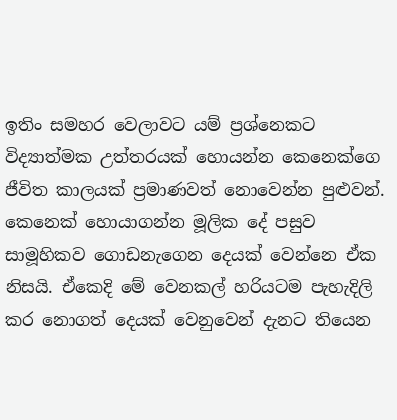ඉතිං සමහර වෙලාවට යම් ප්‍රශ්නෙකට විද්‍යාත්මක උත්තරයක් හොයන්න කෙනෙක්ගෙ ජීවිත කාලයක් ප්‍රමාණවත් නොවෙන්න පුළුවන්. කෙනෙක් හොයාගන්න මූලික දේ පසුව සාමූහිකව ගොඩනැගෙන දෙයක් වෙන්නෙ ඒක නිසයි. ඒකෙදි මේ වෙනකල් හරියටම පැහැදිලි කර නොගත් දෙයක් වෙනුවෙන් දැනට තියෙන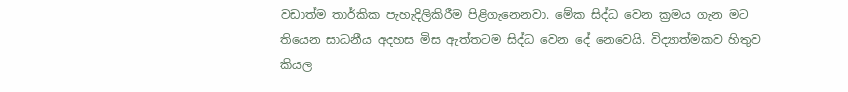වඩාත්ම තාර්කික පැහැදිලිකිරීම පිළිගැනෙනවා. මේක සිද්ධ වෙන ක්‍රමය ගැන මට තියෙන සාධනීය අදහස මිස ඇත්තටම සිද්ධ වෙන දේ නෙවෙයි. විද්‍යාත්මකව හිතුව කියල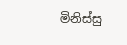මිනිස්සු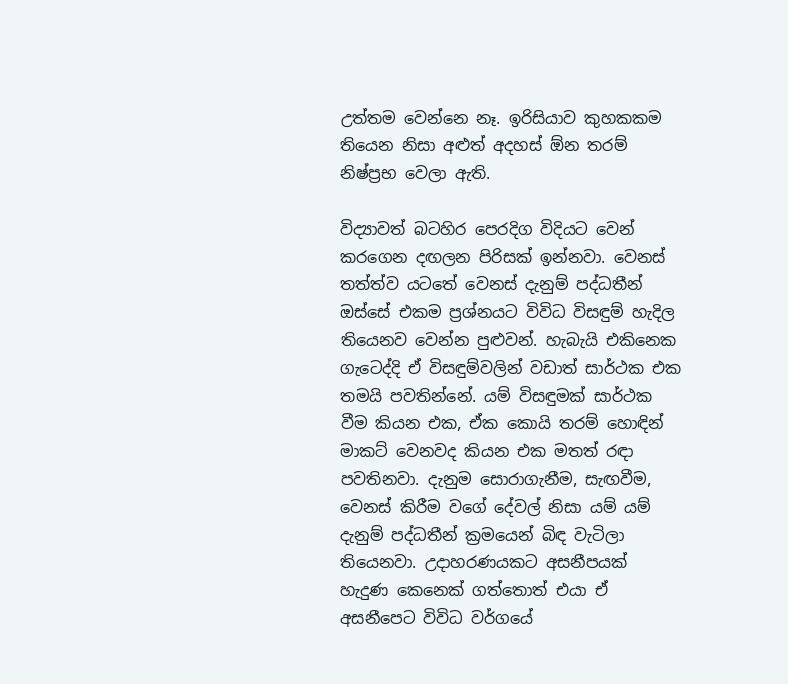උත්තම වෙන්නෙ නෑ. ඉරිසියාව කුහකකම තියෙන නිසා අළුත් අදහස් ඕන තරම් නිෂ්ප්‍රභ වෙලා ඇති.

විද්‍යාවත් බටහිර පෙරදිග විදියට වෙන් කරගෙන දඟලන පිරිසක් ඉන්නවා. වෙනස් තත්ත්ව යටතේ වෙනස් දැනුම් පද්ධතීන් ඔස්සේ එකම ප්‍රශ්නයට විවිධ විසඳුම් හැදිල තියෙනව වෙන්න පුළුවන්. හැබැයි එකිනෙක ගැටෙද්දි ඒ විසඳුම්වලින් වඩාත් සාර්ථක එක තමයි පවතින්නේ. යම් විසඳුමක් සාර්ථක වීම කියන එක, ඒක කොයි තරම් හොඳින් මාකට් වෙනවද කියන එක මතත් රඳා පවතිනවා. දැනුම සොරාගැනීම, සැඟවීම, වෙනස් කිරීම වගේ දේවල් නිසා යම් යම් දැනුම් පද්ධතීන් ක්‍රමයෙන් බිඳ වැටිලා තියෙනවා. උදාහරණයකට අසනීපයක් හැදුණ කෙනෙක් ගත්තොත් එයා ඒ අසනීපෙට විවිධ වර්ගයේ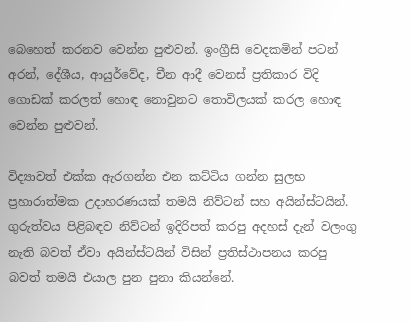බෙහෙත් කරනව වෙන්න පුළුවන්. ඉංග්‍රීසි වෙදකමින් පටන් අරන්, දේශීය, ආයුර්වේද, චීන ආදී වෙනස් ප්‍රතිකාර විදි ගොඩක් කරලත් හොඳ නොවුනට තොවිලයක් කරල හොඳ වෙන්න පුළුවන්.

විද්‍යාවත් එක්ක ඇරගන්න එන කට්ටිය ගන්න සුලභ ප්‍රහාරාත්මක උදාහරණයක් තමයි නිව්ටන් සහ අයින්ස්ටයින්. ගුරුත්වය පිළිබඳව නිව්ටන් ඉදිරිපත් කරපු අදහස් දැන් වලංගු නැති බවත් ඒවා අයින්ස්ටයින් විසින් ප්‍රතිස්ථාපනය කරපු බවත් තමයි එයාල පුන පුනා කියන්නේ.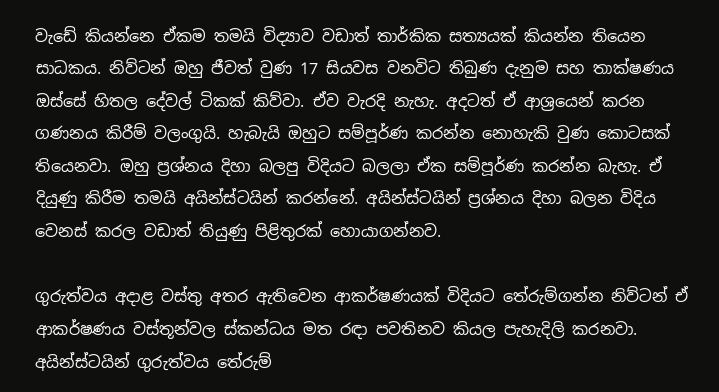වැඩේ කියන්නෙ ඒකම තමයි විද්‍යාව වඩාත් තාර්කික සත්‍යයක් කියන්න තියෙන සාධකය. නිව්ටන් ඔහු ජීවත් වුණ 17 සියවස වනවිට තිබුණ දැනුම සහ තාක්ෂණය ඔස්සේ හිතල දේවල් ටිකක් කිව්වා. ඒව වැරදි නැහැ. අදටත් ඒ ආශ්‍රයෙන් කරන ගණනය කිරීම් වලංගුයි. හැබැයි ඔහුට සම්පූර්ණ කරන්න නොහැකි වුණ කොටසක් තියෙනවා. ඔහු ප්‍රශ්නය දිහා බලපු විදියට බලලා ඒක සම්පූර්ණ කරන්න බැහැ. ඒ දියුණු කිරීම තමයි අයින්ස්ටයින් කරන්නේ. අයින්ස්ටයින් ප්‍රශ්නය දිහා බලන විදිය වෙනස් කරල වඩාත් තියුණු පිළිතුරක් හොයාගන්නව.

ගුරුත්වය අදාළ වස්තු අතර ඇතිවෙන ආකර්ෂණයක් විදියට තේරුම්ගන්න නිව්ටන් ඒ ආකර්ෂණය වස්තූන්වල ස්කන්ධය මත රඳා පවතිනව කියල පැහැදිලි කරනවා. අයින්ස්ටයින් ගුරුත්වය තේරුම්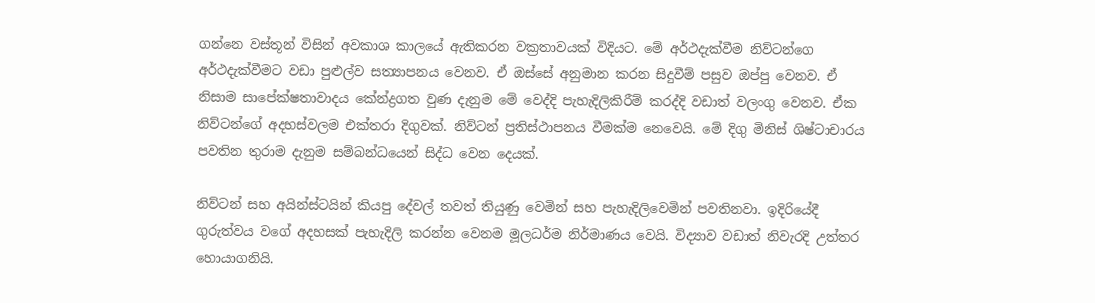ගන්නෙ වස්තූන් විසින් අවකාශ කාලයේ ඇතිකරන වක්‍රතාවයක් විදියට. මේ අර්ථදැක්වීම නිව්ටන්ගෙ අර්ථදැක්වීමට වඩා පුළුල්ව සත්‍යාපනය වෙනව. ඒ ඔස්සේ අනුමාන කරන සිදුවීම් පසුව ඔප්පු වෙනව. ඒ නිසාම සාපේක්ෂතාවාදය කේන්ද්‍රගත වුණ දැනුම මේ වෙද්දි පැහැදිලිකිරීම් කරද්දි වඩාත් වලංගු වෙනව. ඒක නිව්ටන්ගේ අදහස්වලම එක්තරා දිගුවක්. නිව්ටන් ප්‍රතිස්ථාපනය වීමක්ම නෙවෙයි. මේ දිගු මිනිස් ශිෂ්ටාචාරය පවතින තුරාම දැනුම සම්බන්ධයෙන් සිද්ධ වෙන දෙයක්.

නිව්ටන් සහ අයින්ස්ටයින් කියපු දේවල් තවත් තියුණු වෙමින් සහ පැහැදිලිවෙමින් පවතිනවා. ඉදිරියේදී ගුරුත්වය වගේ අදහසක් පැහැදිලි කරන්න වෙනම මූලධර්ම නිර්මාණය වෙයි. විද්‍යාව වඩාත් නිවැරදි උත්තර හොයාගනියි.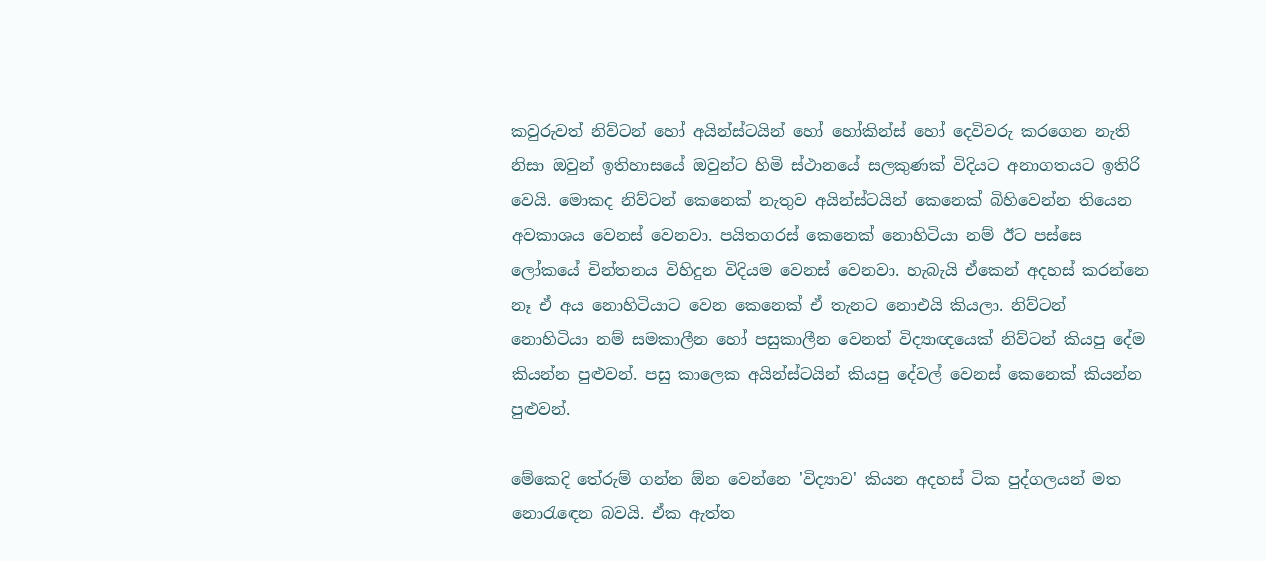කවුරුවත් නිව්ටන් හෝ අයින්ස්ටයින් හෝ හෝකින්ස් හෝ දෙවිවරු කරගෙන නැති නිසා ඔවුන් ඉතිහාසයේ ඔවුන්ට හිමි ස්ථානයේ සලකුණක් විදියට අනාගතයට ඉතිරි වෙයි. මොකද නිව්ටන් කෙනෙක් නැතුව අයින්ස්ටයින් කෙනෙක් බිහිවෙන්න තියෙන අවකාශය වෙනස් වෙනවා. පයිතගරස් කෙනෙක් නොහිටියා නම් ඊට පස්සෙ ලෝකයේ චින්තනය විහිදුන විදියම වෙනස් වෙනවා. හැබැයි ඒකෙන් අදහස් කරන්නෙ නෑ ඒ අය නොහිටියාට වෙන කෙනෙක් ඒ තැනට නොඑයි කියලා. නිව්ටන් නොහිටියා නම් සමකාලීන හෝ පසුකාලීන වෙනත් විද්‍යාඥයෙක් නිව්ටන් කියපු දේම කියන්න පුළුවන්. පසු කාලෙක අයින්ස්ටයින් කියපු දේවල් වෙනස් කෙනෙක් කියන්න පුළුවන්.

මේකෙදි තේරුම් ගන්න ඕන වෙන්නෙ 'විද්‍යාව' කියන අදහස් ටික පුද්ගලයන් මත නොරැඳෙන බවයි. ඒක ඇත්ත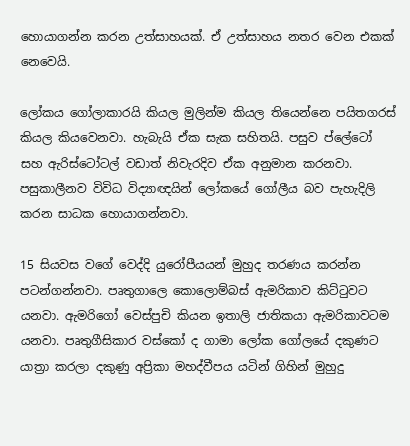හොයාගන්න කරන උත්සාහයක්. ඒ උත්සාහය නතර වෙන එකක් නෙවෙයි.

ලෝකය ගෝලාකාරයි කියල මුලින්ම කියල තියෙන්නෙ පයිතගරස් කියල කියවෙනවා. හැබැයි ඒක සැක සහිතයි. පසුව ප්ලේටෝ සහ ඇරිස්ටෝටල් වඩාත් නිවැරදිව ඒක අනුමාන කරනවා. පසුකාලීනව විවිධ විද්‍යාඥයින් ලෝකයේ ගෝලීය බව පැහැදිලි කරන සාධක හොයාගන්නවා.

15 සියවස වගේ වෙද්දි යුරෝපීයයන් මුහුද තරණය කරන්න පටන්ගන්නවා. පෘතුගාලෙ කොලොම්බස් ඇමරිකාව කිට්ටුවට යනවා. ඇමරිගෝ වෙස්පුචි කියන ඉතාලි ජාතිකයා ඇමරිකාවටම යනවා. පෘතුගීසිකාර වස්කෝ ද ගාමා ලෝක ගෝලයේ දකුණට යාත්‍රා කරලා දකුණු අප්‍රිකා මහද්වීපය යටින් ගිහින් මුහුදු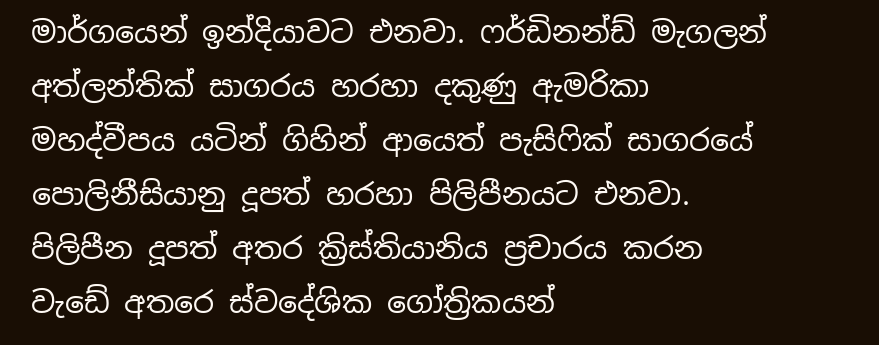මාර්ගයෙන් ඉන්දියාවට එනවා. ෆර්ඩිනන්ඩ් මැගලන් අත්ලන්තික් සාගරය හරහා දකුණු ඇමරිකා මහද්වීපය යටින් ගිහින් ආයෙත් පැසිෆික් සාගරයේ පොලිනීසියානු දූපත් හරහා පිලිපීනයට එනවා. පිලිපීන දූපත් අතර ක්‍රිස්තියානිය ප්‍රචාරය කරන වැඩේ අතරෙ ස්වදේශික ගෝත්‍රිකයන්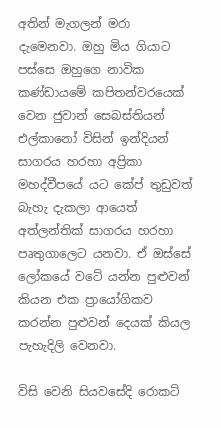අතින් මැගලන් මරා දැමෙනවා. ඔහු මිය ගියාට පස්සෙ ඔහුගෙ නාවික කණ්ඩායමේ කපිතන්වරයෙක් වෙන ජුවාන් සෙබස්තියන් එල්කානෝ විසින් ඉන්දියන් සාගරය හරහා අප්‍රිකා මහද්වීපයේ යට කේප් තුඩුවත් බැහැ දැකලා ආයෙත් අත්ලන්තික් සාගරය හරහා පෘතුගාලෙට යනවා. ඒ ඔස්සේ ලෝකයේ වටේ යන්න පුළුවන් කියන එක ප්‍රායෝගිකව කරන්න පුළුවන් දෙයක් කියල පැහැදිලි වෙනවා.

විසි වෙනි සියවසේදි රොකට්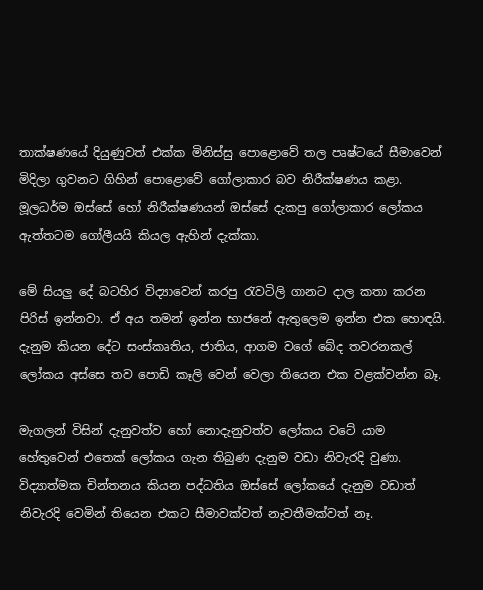තාක්ෂණයේ දියුණුවත් එක්ක මිනිස්සු පොළොවේ තල පෘෂ්ටයේ සීමාවෙන් මිදිලා ගුවනට ගිහින් පොළොවේ ගෝලාකාර බව නිරීක්ෂණය කළා. මූලධර්ම ඔස්සේ හෝ නිරීක්ෂණයන් ඔස්සේ දැකපු ගෝලාකාර ලෝකය ඇත්තටම ගෝලීයයි කියල ඇහින් දැක්කා.

මේ සියලු දේ බටහිර විද්‍යාවෙන් කරපු රැවටිලි ගානට දාල කතා කරන පිරිස් ඉන්නවා. ඒ අය තමන් ඉන්න භාජනේ ඇතුලෙම ඉන්න එක හොඳයි. දැනුම කියන දේට සංස්කෘතිය, ජාතිය, ආගම වගේ බේද තවරනකල් ලෝකය අස්සෙ තව පොඩි කෑලි වෙන් වෙලා තියෙන එක වළක්වන්න බෑ.

මැගලන් විසින් දැනුවත්ව හෝ නොදැනුවත්ව ලෝකය වටේ යාම හේතුවෙන් එතෙක් ලෝකය ගැන තිබුණ දැනුම වඩා නිවැරදි වුණා. විද්‍යාත්මක චින්තනය කියන පද්ධතිය ඔස්සේ ලෝකයේ දැනුම වඩාත් නිවැරදි වෙමින් තියෙන එකට සීමාවක්වත් නැවතීමක්වත් නෑ.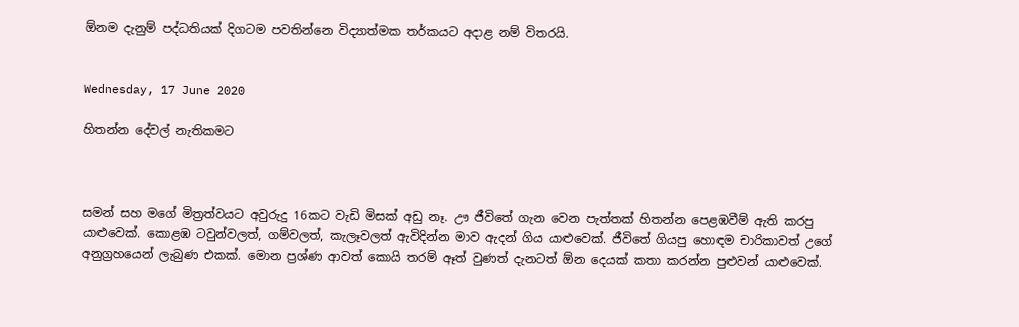ඕනම දැනුම් පද්ධතියක් දිගටම පවතින්නෙ විද්‍යාත්මක තර්කයට අදාළ නම් විතරයි.


Wednesday, 17 June 2020

හිතන්න දේවල් නැතිකමට



සමන් සහ මගේ මිත්‍රත්වයට අවුරුදු 16කට වැඩි මිසක් අඩු නෑ. ඌ ජීවිතේ ගැන වෙන පැත්තක් හිතන්න පෙළඹවීම් ඇති කරපු යාළුවෙක්. කොළඹ ටවුන්වලත්, ගම්වලත්, කැලෑවලත් ඇවිදින්න මාව ඇදන් ගිය යාළුවෙක්. ජීවිතේ ගියපු හොඳම චාරිකාවත් උගේ අනුග්‍රහයෙන් ලැබුණ එකක්. මොන ප්‍රශ්ණ ආවත් කොයි තරම් ඈත් වුණත් දැනටත් ඕන දෙයක් කතා කරන්න පුළුවන් යාළුවෙක්.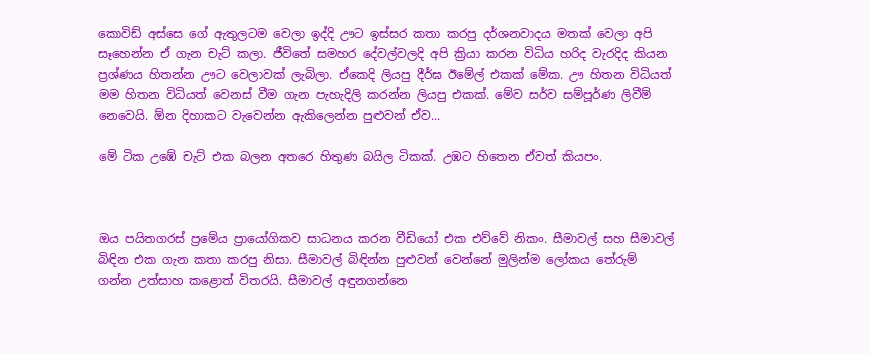කොවිඩ් අස්සෙ ගේ ඇතුලටම වෙලා ඉද්දි ඌට ඉස්සර කතා කරපු දර්ශනවාදය මතක් වෙලා අපි සෑහෙන්න ඒ ගැන චැට් කලා. ජීවිතේ සමහර දේවල්වලදි අපි ක්‍රියා කරන විධිය හරිද වැරදිද කියන ප්‍රශ්ණය හිතන්න ඌට වෙලාවක් ලැබිලා. ඒකෙදි ලියපු දීර්ඝ ඊමේල් එකක් මේක. ඌ හිතන විධියත් මම හිතන විධියත් වෙනස් වීම ගැන පැහැදිලි කරන්න ලියපු එකක්. මේව සර්ව සම්පූර්ණ ලිවීම් නෙවෙයි. ඕන දිහාකට වැවෙන්න ඇකිලෙන්න පුළුවන් ඒව...

මේ ටික උඹේ චැට් එක බලන අතරෙ හිතුණ බයිල ටිකක්. උඹට හිතෙන ඒවත් කියපං.



ඔය පයිතගරස් ප්‍රමේය ප්‍රායෝගිකව සාධනය කරන වීඩියෝ එක එව්වේ නිකං. සීමාවල් සහ සීමාවල් බිඳින එක ගැන කතා කරපු නිසා. සීමාවල් බිඳින්න පුළුවන් වෙන්නේ මුලින්ම ලෝකය තේරුම් ගන්න උත්සාහ කළොත් විතරයි. සීමාවල් අඳුනගන්නෙ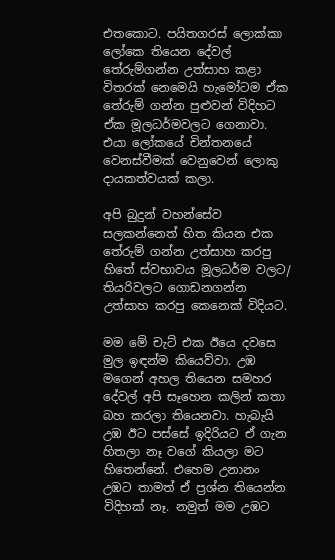එතකොට. පයිතගරස් ලොක්කා ලෝකෙ තියෙන දේවල් තේරුම්ගන්න උත්සාහ කළා විතරක් නෙමෙයි හැමෝටම ඒක තේරුම් ගන්න පුළුවන් විදිහට ඒක මූලධර්මවලට ගෙනාවා. එයා ලෝකයේ චින්තනයේ වෙනස්වීමක් වෙනුවෙන් ලොකු දායකත්වයක් කලා.

අපි බුදුන් වහන්සේව සලකන්නෙත් හිත කියන එක තේරුම් ගන්න උත්සාහ කරපු හිතේ ස්වභාවය මූලධර්ම වලට/ තියරිවලට ගොඩනගන්න උත්සාහ කරපු කෙනෙක් විදියට.

මම මේ චැට් එක ඊයෙ දවසෙ මුල ඉඳන්ම කියෙව්වා. උඹ මගෙන් අහල තියෙන සමහර දේවල් අපි සෑහෙන කලින් කතා බහ කරලා තියෙනවා. හැබැයි උඹ ඊට පස්සේ ඉදිරියට ඒ ගැන හිතලා නෑ වගේ කියලා මට හිතෙන්නේ. එහෙම උනානං උඹට තාමත් ඒ ප්‍රශ්න තියෙන්න විදිහක් නෑ. නමුත් මම උඹට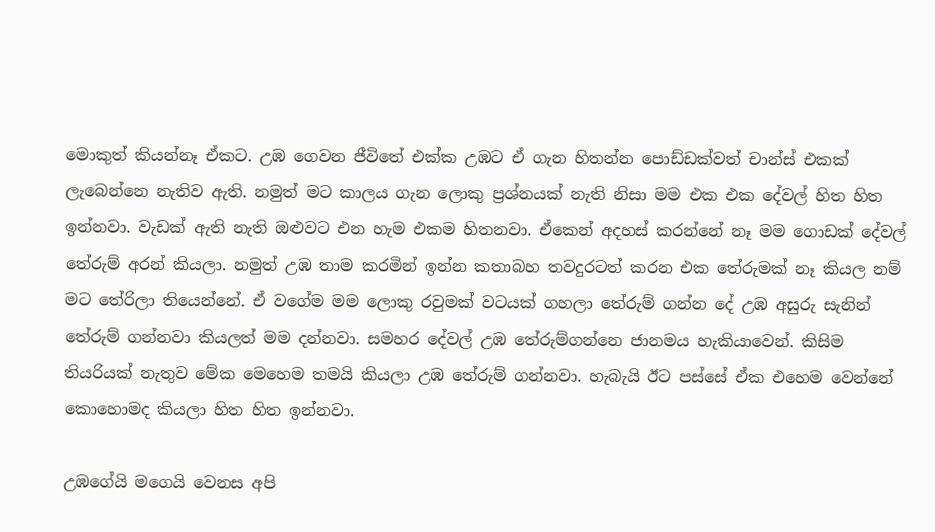මොකුත් කියන්නෑ ඒකට. උඹ ගෙවන ජීවිතේ එක්ක උඹට ඒ ගැන හිතන්න පොඩ්ඩක්වත් චාන්ස් එකක් ලැබෙන්නෙ නැතිව ඇති. නමුත් මට කාලය ගැන ලොකු ප්‍රශ්නයක් නැති නිසා මම එක එක දේවල් හිත හිත ඉන්නවා. වැඩක් ඇති නැති ඔළුවට එන හැම එකම හිතනවා. ඒකෙන් අදහස් කරන්නේ නෑ මම ගොඩක් දේවල් තේරුම් අරන් කියලා. නමුත් උඹ තාම කරමින් ඉන්න කතාබහ තවදුරටත් කරන එක තේරුමක් නෑ කියල නම් මට තේරිලා තියෙන්නේ. ඒ වගේම මම ලොකු රවුමක් වටයක් ගහලා තේරුම් ගන්න දේ උඹ අසුරු සැනින් තේරුම් ගන්නවා කියලත් මම දන්නවා. සමහර දේවල් උඹ තේරුම්ගන්නෙ ජානමය හැකියාවෙන්. කිසිම තියරියක් නැතුව මේක මෙහෙම තමයි කියලා උඹ තේරුම් ගන්නවා. හැබැයි ඊට පස්සේ ඒක එහෙම වෙන්නේ කොහොමද කියලා හිත හිත ඉන්නවා.

උඹගේයි මගෙයි වෙනස අපි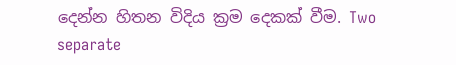දෙන්න හිතන විදිය ක්‍රම දෙකක් වීම. Two separate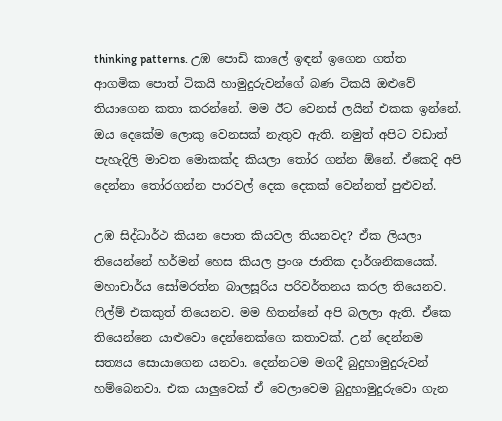thinking patterns. උඹ පොඩි කාලේ ඉඳන් ඉගෙන ගත්ත ආගමික පොත් ටිකයි හාමුදුරුවන්ගේ බණ ටිකයි ඔළුවේ තියාගෙන කතා කරන්නේ. මම ඊට වෙනස් ලයින් එකක ඉන්නේ. ඔය දෙකේම ලොකු වෙනසක් නැතුව ඇති. නමුත් අපිට වඩාත් පැහැදිලි මාවත මොකක්ද කියලා තෝර ගන්න ඕනේ. ඒකෙදි අපි දෙන්නා තෝරගන්න පාරවල් දෙක දෙකක් වෙන්නත් පුළුවන්.

උඹ සිද්ධාර්ථ කියන පොත කියවල තියනවද? ඒක ලියලා තියෙන්නේ හර්මන් හෙස කියල ප්‍රංශ ජාතික දාර්ශනිකයෙක්. මහාචාර්ය සෝමරත්න බාලසූරිය පරිවර්තනය කරල තියෙනව. ෆිල්ම් එකකුත් තියෙනව. මම හිතන්නේ අපි බලලා ඇති. ඒකෙ තියෙන්නෙ යාළුවො දෙන්නෙක්ගෙ කතාවක්. උන් දෙන්නම සත්‍යය සොයාගෙන යනවා. දෙන්නටම මගදී බුදුහාමුදුරුවන් හම්බෙනවා. එක යාලුවෙක් ඒ වෙලාවෙම බුදුහාමුදුරුවො ගැන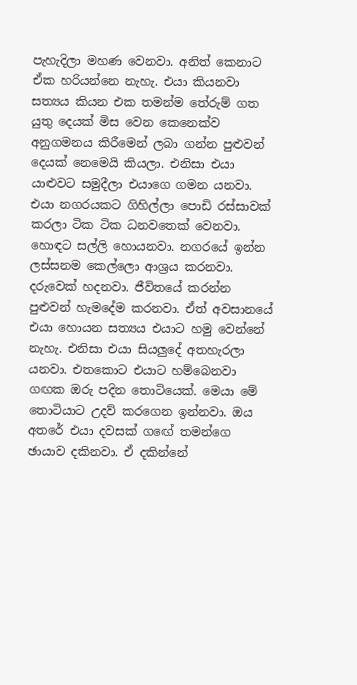පැහැදිලා මහණ වෙනවා. අනිත් කෙනාට ඒක හරියන්නෙ නැහැ. එයා කියනවා සත්‍යය කියන එක තමන්ම තේරුම් ගත යුතු දෙයක් මිස වෙන කෙනෙක්ව අනුගමනය කිරීමෙන් ලබා ගන්න පුළුවන් දෙයක් නෙමෙයි කියලා. එනිසා එයා යාළුවට සමුදීලා එයාගෙ ගමන යනවා. එයා නගරයකට ගිහිල්ලා පොඩි රස්සාවක් කරලා ටික ටික ධනවතෙක් වෙනවා. හොඳට සල්ලි හොයනවා. නගරයේ ඉන්න ලස්සනම කෙල්ලො ආශ්‍රය කරනවා. දරුවෙක් හදනවා. ජීවිතයේ කරන්න පුළුවන් හැමදේම කරනවා. ඒත් අවසානයේ එයා හොයන සත්‍යය එයාට හමු වෙන්නේ නැහැ. එනිසා එයා සියලුදේ අතහැරලා යනවා. එතකොට එයාට හම්බෙනවා ගඟක ඔරු පදින තොටියෙක්. මෙයා මේ තොටියාට උදව් කරගෙන ඉන්නවා. ඔය අතරේ එයා දවසක් ගඟේ තමන්ගෙ ඡායාව දකිනවා. ඒ දකින්නේ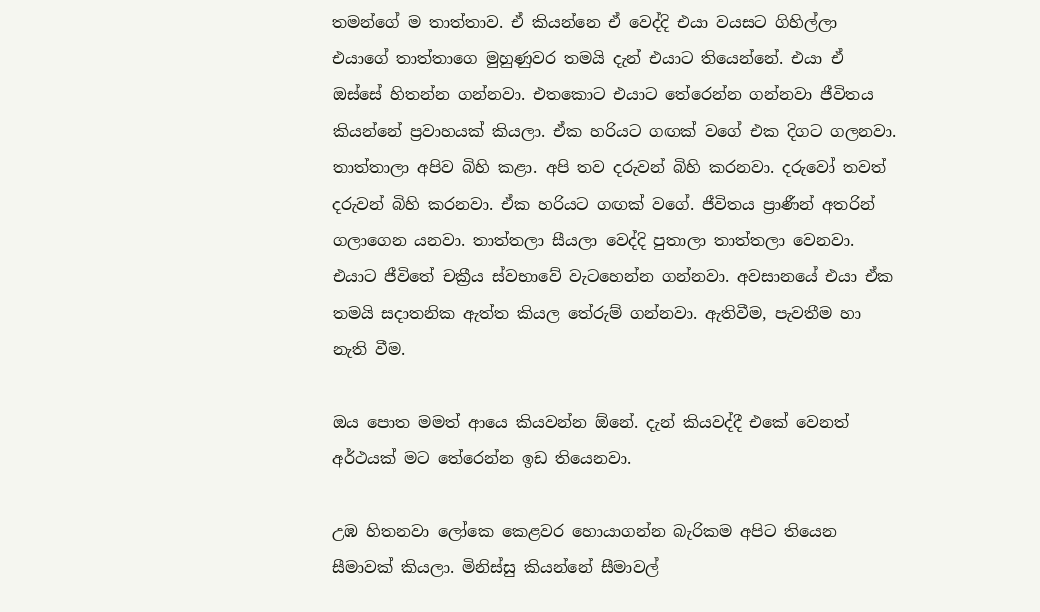තමන්ගේ ම තාත්තාව. ඒ කියන්නෙ ඒ වෙද්දි එයා වයසට ගිහිල්ලා එයාගේ තාත්තාගෙ මුහුණුවර තමයි දැන් එයාට තියෙන්නේ. එයා ඒ ඔස්සේ හිතන්න ගන්නවා. එතකොට එයාට තේරෙන්න ගන්නවා ජීවිතය කියන්නේ ප්‍රවාහයක් කියලා. ඒක හරියට ගඟක් වගේ එක දිගට ගලනවා. තාත්තාලා අපිව බිහි කළා. අපි තව දරුවන් බිහි කරනවා. දරුවෝ තවත් දරුවන් බිහි කරනවා. ඒක හරියට ගඟක් වගේ. ජීවිතය ප්‍රාණීන් අතරින් ගලාගෙන යනවා. තාත්තලා සීයලා වෙද්දි පුතාලා තාත්තලා වෙනවා. එයාට ජීවිතේ චක්‍රීය ස්වභාවේ වැටහෙන්න ගන්නවා. අවසානයේ එයා ඒක තමයි සදාතනික ඇත්ත කියල තේරුම් ගන්නවා. ඇතිවීම, පැවතීම හා නැති වීම.

ඔය පොත මමත් ආයෙ කියවන්න ඕනේ. දැන් කියවද්දී එකේ වෙනත් අර්ථයක් මට තේරෙන්න ඉඩ තියෙනවා.

උඹ හිතනවා ලෝකෙ කෙළවර හොයාගන්න බැරිකම අපිට තියෙන සීමාවක් කියලා. මිනිස්සු කියන්නේ සීමාවල්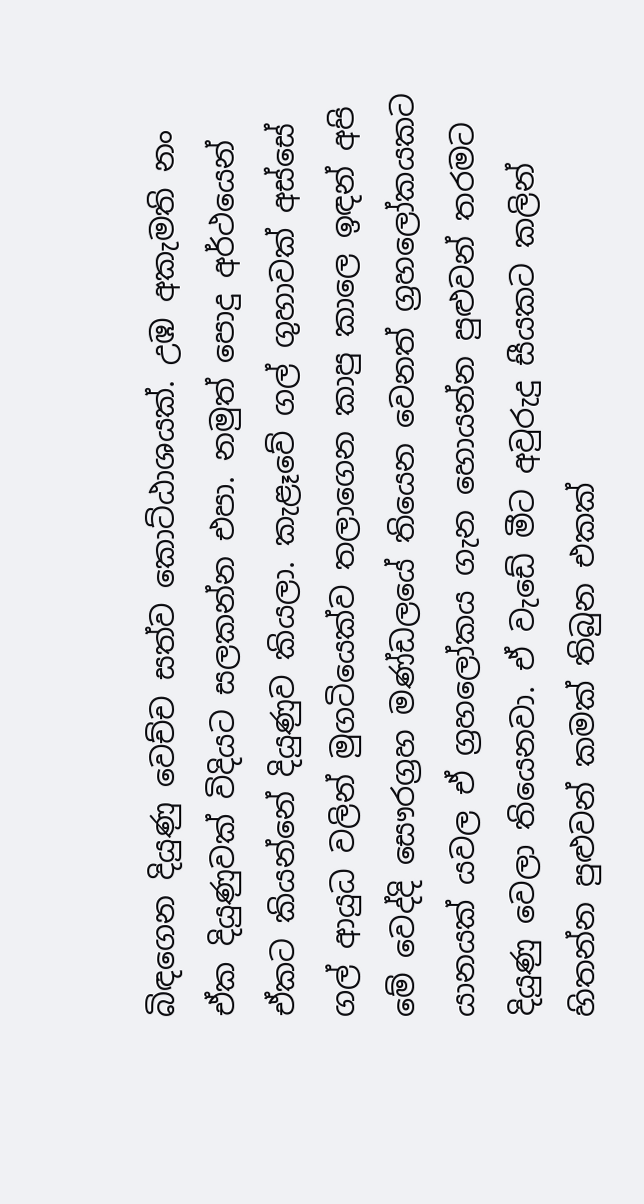බිඳගෙන දියුණු වෙච්ච සත්ව කොට්ඨාශයක්. උඹ අකැමති නං ඒක දියුණුවක් විදියට සලකන්න එපා. නමුත් පොදු අර්ථයෙන් ඒකට කියන්නේ දියුණුව කියලා. කැළෑවේ ගල් ගුහාවක් අස්සේ ගල් ආයුධ වලින් මුගටියෙක්ව තලාගෙන කාපු කාලෙ ඉඳන් අපි මේ වෙද්දි සෞරග්‍රහ මණ්ඩලයේ තියෙන වෙනත් ග්‍රහලෝකයකට යානයක් යවල ඒ ග්‍රහලෝකය ගැන හොයන්න පුළුවන් තරමට දියුණු වෙලා තියෙනවා. ඒ වැඩේ මීට අවුරුදු සීයකට කලින් හිතන්න පුළුවන් කමක් තිබුන එකක්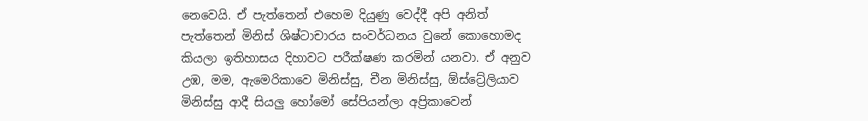නෙවෙයි. ඒ පැත්තෙන් එහෙම දියුණු වෙද්දී අපි අනිත් පැත්තෙන් මිනිස් ශිෂ්ටාචාරය සංවර්ධනය වුනේ කොහොමද කියලා ඉතිහාසය දිහාවට පරීක්ෂණ කරමින් යනවා. ඒ අනුව උඹ, මම, ඇමෙරිකාවෙ මිනිස්සු, චීන මිනිස්සු, ඕස්ට්‍රේලියාව මිනිස්සු ආදී සියලු හෝමෝ සේපියන්ලා අප්‍රිකාවෙන්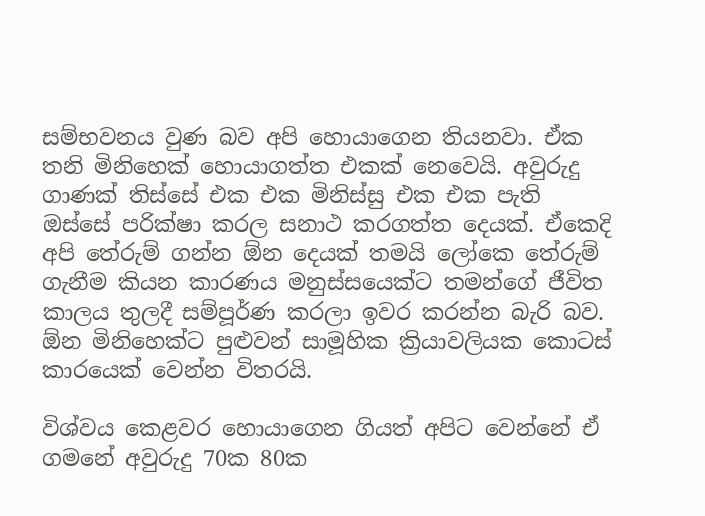සම්භවනය වුණ බව අපි හොයාගෙන තියනවා. ඒක තනි මිනිහෙක් හොයාගත්ත එකක් නෙවෙයි. අවුරුදු ගාණක් තිස්සේ එක එක මිනිස්සු එක එක පැති ඔස්සේ පරික්ෂා කරල සනාථ කරගත්ත දෙයක්. ඒකෙදි අපි තේරුම් ගන්න ඕන දෙයක් තමයි ලෝකෙ තේරුම් ගැනීම කියන කාරණය මනුස්සයෙක්ට තමන්ගේ ජීවිත කාලය තුලදී සම්පූර්ණ කරලා ඉවර කරන්න බැරි බව. ඕන මිනිහෙක්ට පුළුවන් සාමූහික ක්‍රියාවලියක කොටස් කාරයෙක් වෙන්න විතරයි.

විශ්වය කෙළවර හොයාගෙන ගියත් අපිට වෙන්නේ ඒ ගමනේ අවුරුදු 70ක 80ක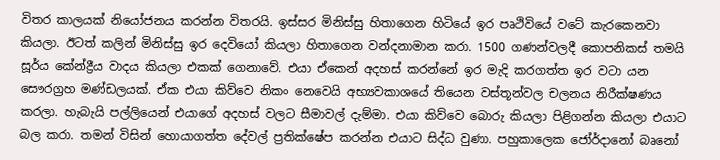විතර කාලයක් නියෝජනය කරන්න විතරයි. ඉස්සර මිනිස්සු හිතාගෙන හිටියේ ඉර පෘථිවියේ වටේ කැරකෙනවා කියලා. ඊටත් කලින් මිනිස්සු ඉර දෙවියෝ කියලා හිතාගෙන වන්දනාමාන කරා. 1500 ගණන්වලදී කොපනිකස් තමයි සූර්ය කේන්ද්‍රීය වාදය කියලා එකක් ගෙනාවේ. එයා ඒකෙන් අදහස් කරන්නේ ඉර මැදි කරගත්ත ඉර වටා යන සෞරග්‍රහ මණ්ඩලයක්. ඒක එයා කිව්වෙ නිකං නෙවෙයි අභ්‍යවකාශයේ තියෙන වස්තූන්වල චලනය නිරීක්ෂණය කරලා. හැබැයි පල්ලියෙන් එයාගේ අදහස් වලට සීමාවල් දැම්මා. එයා කිව්වෙ බොරු කියලා පිළිගන්න කියලා එයාට බල කරා. තමන් විසින් හොයාගත්ත දේවල් ප්‍රතික්ෂේප කරන්න එයාට සිද්ධ වුණා. පහුකාලෙක ජෝර්දානෝ බෘනෝ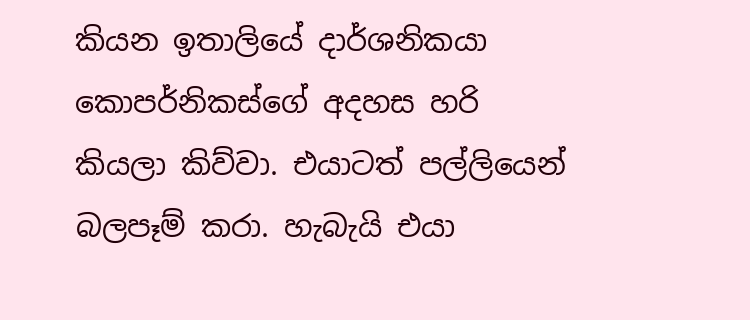කියන ඉතාලියේ දාර්ශනිකයා කොපර්නිකස්ගේ අදහස හරි කියලා කිව්වා. එයාටත් පල්ලියෙන් බලපෑම් කරා. හැබැයි එයා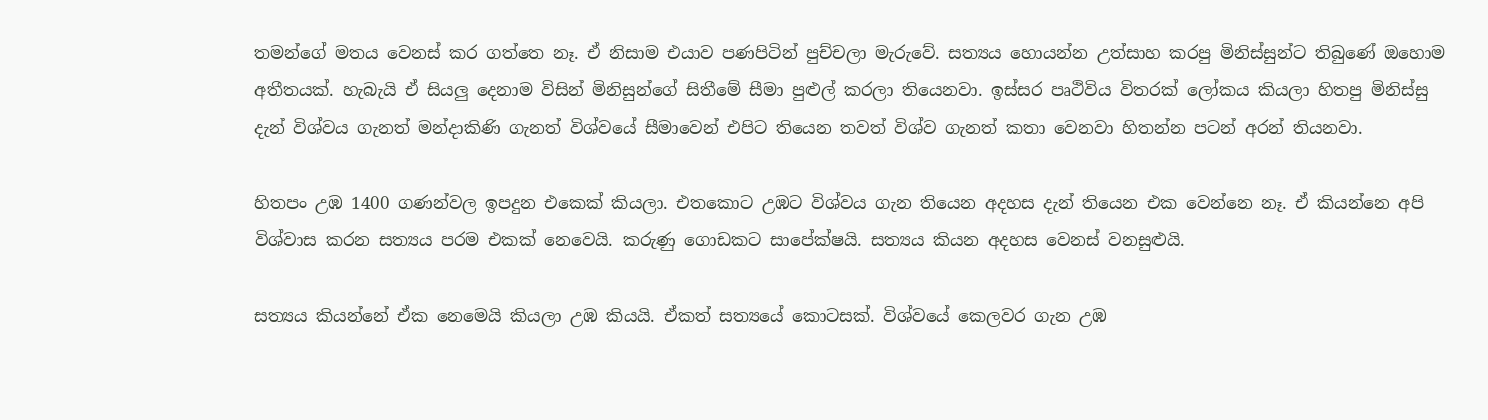තමන්ගේ මතය වෙනස් කර ගත්තෙ නෑ. ඒ නිසාම එයාව පණපිටින් පුච්චලා මැරුවේ. සත්‍යය හොයන්න උත්සාහ කරපු මිනිස්සුන්ට තිබුණේ ඔහොම අතීතයක්. හැබැයි ඒ සියලු දෙනාම විසින් මිනිසුන්ගේ සිතීමේ සීමා පුළුල් කරලා තියෙනවා. ඉස්සර පෘථිවිය විතරක් ලෝකය කියලා හිතපු මිනිස්සු දැන් විශ්වය ගැනත් මන්දාකිණි ගැනත් විශ්වයේ සීමාවෙන් එපිට තියෙන තවත් විශ්ව ගැනත් කතා වෙනවා හිතන්න පටන් අරන් තියනවා.

හිතපං උඹ 1400 ගණන්වල ඉපදුන එකෙක් කියලා. එතකොට උඹට විශ්වය ගැන තියෙන අදහස දැන් තියෙන එක වෙන්නෙ නෑ. ඒ කියන්නෙ අපි විශ්වාස කරන සත්‍යය පරම එකක් නෙවෙයි. කරුණු ගොඩකට සාපේක්ෂයි. සත්‍යය කියන අදහස වෙනස් වනසුළුයි.

සත්‍යය කියන්නේ ඒක නෙමෙයි කියලා උඹ කියයි. ඒකත් සත්‍යයේ කොටසක්. විශ්වයේ කෙලවර ගැන උඹ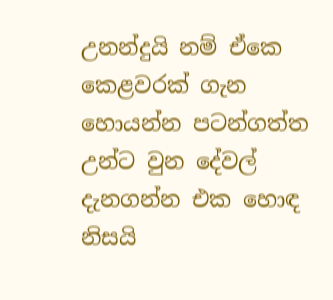උනන්දුයි නම් ඒකෙ කෙළවරක් ගැන හොයන්න පටන්ගත්ත උන්ට වුන දේවල් දැනගන්න එක හොඳ නිසයි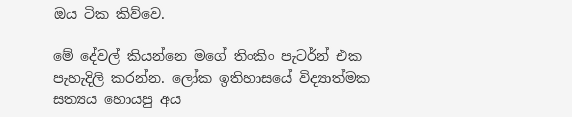ඔය ටික කිව්වෙ.

මේ දේවල් කියන්නෙ මගේ තිංකිං පැටර්න් එක පැහැදිලි කරන්න. ලෝක ඉතිහාසයේ විද්‍යාත්මක සත්‍යය හොයපු අය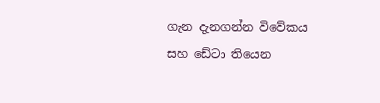ගැන දැනගන්න විවේකය සහ ඩේටා තියෙන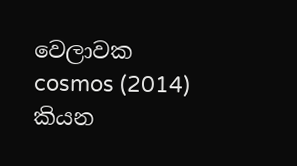වෙලාවක cosmos (2014) කියන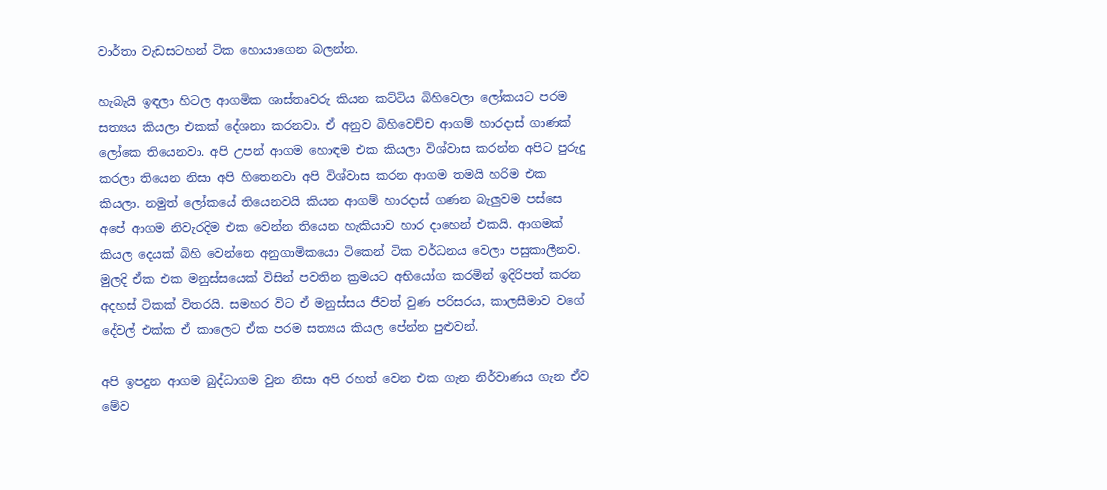වාර්තා වැඩසටහන් ටික හොයාගෙන බලන්න.

හැබැයි ඉඳලා හිටල ආගමික ශාස්තෘවරු කියන කට්ටිය බිහිවෙලා ලෝකයට පරම සත්‍යය කියලා එකක් දේශනා කරනවා. ඒ අනුව බිහිවෙච්ච ආගම් හාරදාස් ගාණක් ලෝකෙ තියෙනවා. අපි උපන් ආගම හොඳම එක කියලා විශ්වාස කරන්න අපිට පුරුදු කරලා තියෙන නිසා අපි හිතෙනවා අපි විශ්වාස කරන ආගම තමයි හරිම එක කියලා. නමුත් ලෝකයේ තියෙනවයි කියන ආගම් හාරදාස් ගණන බැලුවම පස්සෙ අපේ ආගම නිවැරදිම එක වෙන්න තියෙන හැකියාව හාර දාහෙන් එකයි. ආගමක් කියල දෙයක් බිහි වෙන්නෙ අනුගාමිකයො ටිකෙන් ටික වර්ධනය වෙලා පසුකාලීනව. මුලදි ඒක එක මනුස්සයෙක් විසින් පවතින ක්‍රමයට අභියෝග කරමින් ඉදිරිපත් කරන අදහස් ටිකක් විතරයි. සමහර විට ඒ මනුස්සය ජීවත් වුණ පරිසරය, කාලසීමාව වගේ දේවල් එක්ක ඒ කාලෙට ඒක පරම සත්‍යය කියල පේන්න පුළුවන්.

අපි ඉපදුන ආගම බුද්ධාගම වුන නිසා අපි රහත් වෙන එක ගැන නිර්වාණය ගැන ඒව මේව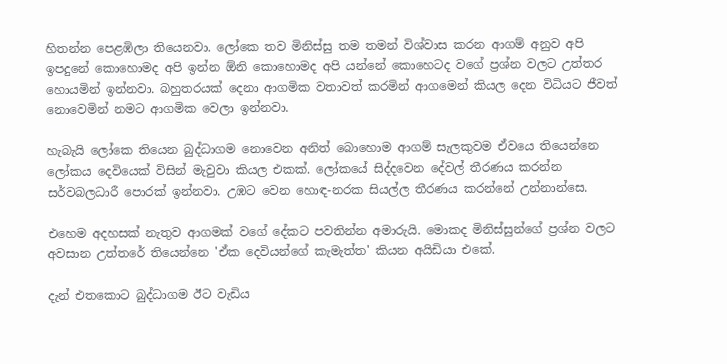හිතන්න පෙළඹිලා තියෙනවා. ලෝකෙ තව මිනිස්සු තම තමන් විශ්වාස කරන ආගම් අනුව අපි ඉපදුනේ කොහොමද අපි ඉන්න ඕනි කොහොමද අපි යන්නේ කොහෙටද වගේ ප්‍රශ්න වලට උත්තර හොයමින් ඉන්නවා. බහුතරයක් දෙනා ආගමික වතාවත් කරමින් ආගමෙන් කියල දෙන විධියට ජීවත් නොවෙමින් නමට ආගමික වෙලා ඉන්නවා.

හැබැයි ලෝකෙ තියෙන බුද්ධාගම නොවෙන අනිත් බොහොම ආගම් සැලකුවම ඒවයෙ තියෙන්නෙ ලෝකය දෙවියෙක් විසින් මැවුවා කියල එකක්. ලෝකයේ සිද්දවෙන දේවල් තීරණය කරන්න සර්වබලධාරී පොරක් ඉන්නවා. උඹට වෙන හොඳ-නරක සියල්ල තීරණය කරන්නේ උන්නාන්සෙ.

එහෙම අදහසක් නැතුව ආගමක් වගේ දේකට පවතින්න අමාරුයි. මොකද මිනිස්සුන්ගේ ප්‍රශ්න වලට අවසාන උත්තරේ තියෙන්නෙ 'ඒක දෙවියන්ගේ කැමැත්ත' කියන අයිඩියා එකේ.

දැන් එතකොට බුද්ධාගම ඊට වැඩිය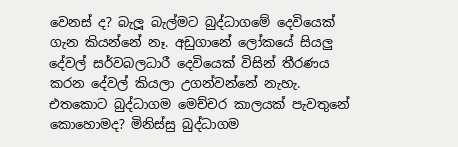වෙනස් ද? බැලූ බැල්මට බුද්ධාගමේ දෙවියෙක් ගැන කියන්නේ නෑ. අඩුගානේ ලෝකයේ සියලු දේවල් සර්වබලධාරී දෙවියෙක් විසින් තීරණය කරන දේවල් කියලා උගන්වන්නේ නැහැ. එතකොට බුද්ධාගම මෙච්චර කාලයක් පැවතුනේ කොහොමද? මිනිස්සු බුද්ධාගම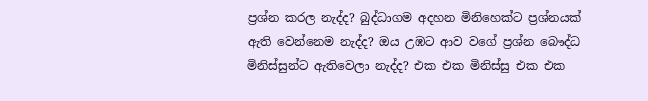ප්‍රශ්න කරල නැද්ද? බුද්ධාගම අදහන මිනිහෙක්ට ප්‍රශ්නයක් ඇති වෙන්නෙම නැද්ද? ඔය උඹට ආව වගේ ප්‍රශ්න බෞද්ධ මිනිස්සුන්ට ඇතිවෙලා නැද්ද? එක එක මිනිස්සු එක එක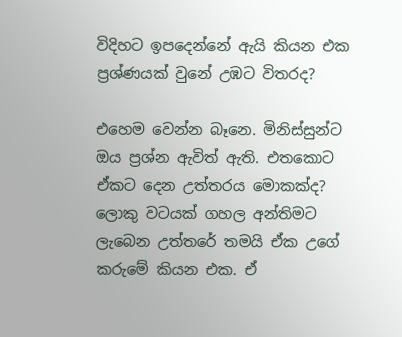විදිහට ඉපදෙන්නේ ඇයි කියන එක ප්‍රශ්ණයක් වුනේ උඹට විතරද?

එහෙම වෙන්න බෑනෙ. මිනිස්සුන්ට ඔය ප්‍රශ්න ඇවිත් ඇති. එතකොට ඒකට දෙන උත්තරය මොකක්ද? ලොකු වටයක් ගහල අන්තිමට ලැබෙන උත්තරේ තමයි ඒක උගේ කරුමේ කියන එක. ඒ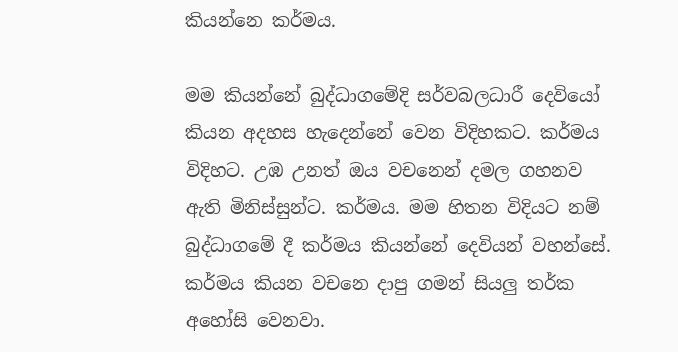කියන්නෙ කර්මය.

මම කියන්නේ බුද්ධාගමේදි සර්වබලධාරී දෙවියෝ කියන අදහස හැදෙන්නේ වෙන විදිහකට. කර්මය විදිහට. උඹ උනත් ඔය වචනෙන් දමල ගහනව ඇති මිනිස්සුන්ට. කර්මය. මම හිතන විදියට නම් බුද්ධාගමේ දී කර්මය කියන්නේ දෙවියන් වහන්සේ. කර්මය කියන වචනෙ දාපු ගමන් සියලු තර්ක අහෝසි වෙනවා.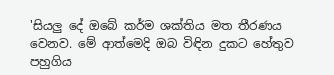'සියලු දේ ඔබේ කර්ම ශක්තිය මත තීරණය වෙනව. මේ ආත්මෙදි ඔබ විඳින දුකට හේතුව පහුගිය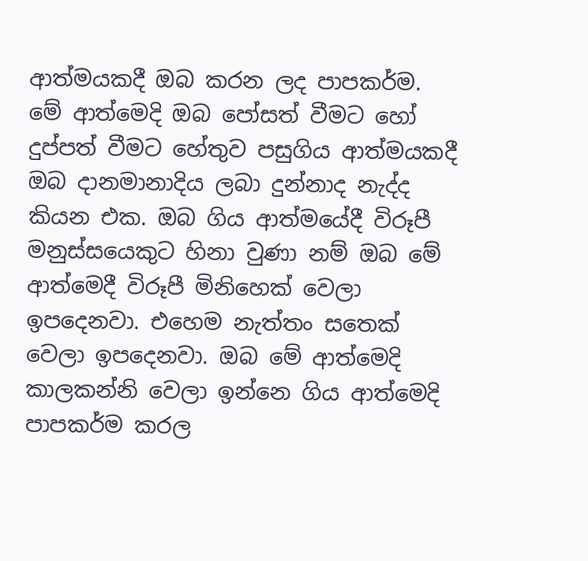ආත්මයකදී ඔබ කරන ලද පාපකර්ම. මේ ආත්මෙදි ඔබ පෝසත් වීමට හෝ දුප්පත් වීමට හේතුව පසුගිය ආත්මයකදී ඔබ දානමානාදිය ලබා දුන්නාද නැද්ද කියන එක. ඔබ ගිය ආත්මයේදී විරූපී මනුස්සයෙකුට හිනා වුණා නම් ඔබ මේ ආත්මෙදී විරූපී මිනිහෙක් වෙලා ඉපදෙනවා. එහෙම නැත්තං සතෙක් වෙලා ඉපදෙනවා. ඔබ මේ ආත්මෙදි කාලකන්නි වෙලා ඉන්නෙ ගිය ආත්මෙදි පාපකර්ම කරල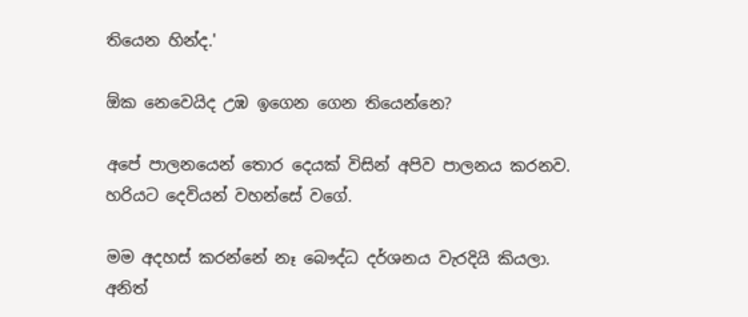තියෙන හින්ද.'

ඕක නෙවෙයිද උඹ ඉගෙන ගෙන තියෙන්නෙ?

අපේ පාලනයෙන් තොර දෙයක් විසින් අපිව පාලනය කරනව. හරියට දෙවියන් වහන්සේ වගේ.

මම අදහස් කරන්නේ නෑ බෞද්ධ දර්ශනය වැරදියි කියලා. අනිත්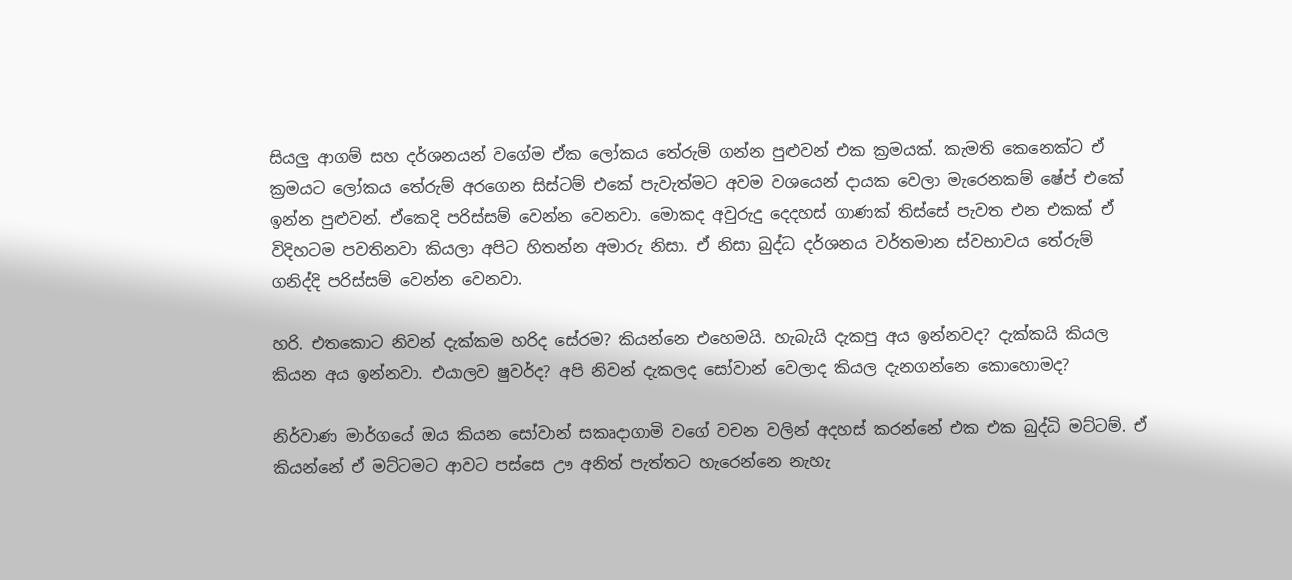සියලු ආගම් සහ දර්ශනයන් වගේම ඒක ලෝකය තේරුම් ගන්න පුළුවන් එක ක්‍රමයක්. කැමති කෙනෙක්ට ඒ ක්‍රමයට ලෝකය තේරුම් අරගෙන සිස්ටම් එකේ පැවැත්මට අවම වශයෙන් දායක වෙලා මැරෙනකම් ෂේප් එකේ ඉන්න පුළුවන්. ඒකෙදි පරිස්සම් වෙන්න වෙනවා. මොකද අවුරුදු දෙදහස් ගාණක් තිස්සේ පැවත එන එකක් ඒ විදිහටම පවතිනවා කියලා අපිට හිතන්න අමාරු නිසා. ඒ නිසා බුද්ධ දර්ශනය වර්තමාන ස්වභාවය තේරුම් ගනිද්දි පරිස්සම් වෙන්න වෙනවා.

හරි. එතකොට නිවන් දැක්කම හරිද සේරම? කියන්නෙ එහෙමයි. හැබැයි දැකපු අය ඉන්නවද? දැක්කයි කියල කියන අය ඉන්නවා. එයාලව ෂුවර්ද? අපි නිවන් දැකලද සෝවාන් වෙලාද කියල දැනගන්නෙ කොහොමද?

නිර්වාණ මාර්ගයේ ඔය කියන සෝවාන් සකෘදාගාමි වගේ වචන වලින් අදහස් කරන්නේ එක එක බුද්ධි මට්ටම්. ඒ කියන්නේ ඒ මට්ටමට ආවට පස්සෙ ඌ අනිත් පැත්තට හැරෙන්නෙ නැහැ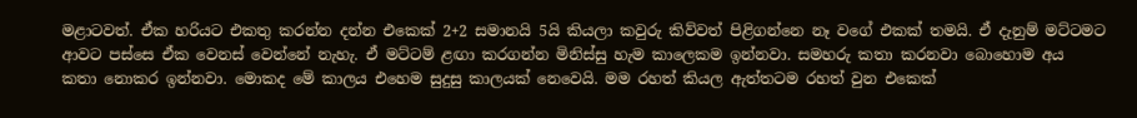මළාටවත්. ඒක හරියට එකතු කරන්න දන්න එකෙක් 2+2 සමානයි 5යි කියලා කවුරු කිව්වත් පිළිගන්නෙ නෑ වගේ එකක් තමයි. ඒ දැනුම් මට්ටමට ආවට පස්සෙ ඒක වෙනස් වෙන්නේ නැහැ. ඒ මට්ටම් ළඟා කරගන්න මිනිස්සු හැම කාලෙකම ඉන්නවා. සමහරු කතා කරනවා බොහොම අය කතා නොකර ඉන්නවා. මොකද මේ කාලය එහෙම සුදුසු කාලයක් නෙවෙයි. මම රහත් කියල ඇත්තටම රහත් වුන එකෙක්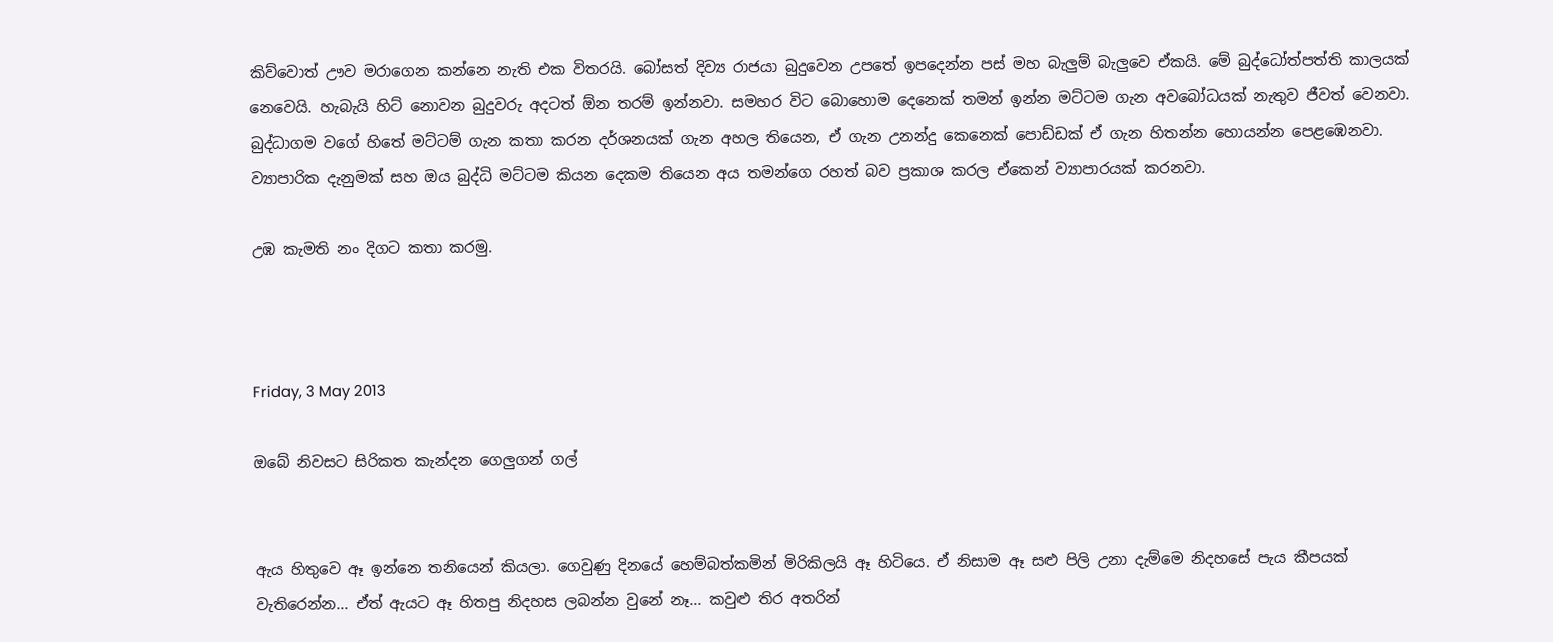කිව්වොත් ඌව මරාගෙන කන්නෙ නැති එක විතරයි. බෝසත් දිව්‍ය රාජයා බුදුවෙන උපතේ ඉපදෙන්න පස් මහ බැලුම් බැලුවෙ ඒකයි. මේ බුද්ධෝත්පත්ති කාලයක් නෙවෙයි. හැබැයි හිට් නොවන බුදුවරු අදටත් ඕන තරම් ඉන්නවා. සමහර විට බොහොම දෙනෙක් තමන් ඉන්න මට්ටම ගැන අවබෝධයක් නැතුව ජීවත් වෙනවා. බුද්ධාගම වගේ හිතේ මට්ටම් ගැන කතා කරන දර්ශනයක් ගැන අහල තියෙන, ඒ ගැන උනන්දු කෙනෙක් පොඩ්ඩක් ඒ ගැන හිතන්න හොයන්න පෙළඹෙනවා. ව්‍යාපාරික දැනුමක් සහ ඔය බුද්ධි මට්ටම කියන දෙකම තියෙන අය තමන්ගෙ රහත් බව ප්‍රකාශ කරල ඒකෙන් ව්‍යාපාරයක් කරනවා.

උඹ කැමති නං දිගට කතා කරමු.



Friday, 3 May 2013

ඔබේ නිවසට සිරිකත කැන්දන ගෙලුගන් ගල්


ඇය හිතුවෙ ඈ ඉන්නෙ තනියෙන් කියලා. ගෙවුණු දිනයේ හෙම්බත්කමින් මිරිකිලයි ඈ හිටියෙ. ඒ නිසාම ඈ සළු පිලි උනා දැම්මෙ නිදහසේ පැය කීපයක් වැතිරෙන්න... ඒත් ඇයට ඈ හිතපු නිදහස ලබන්න වුනේ නෑ... කවුළු තිර අතරින්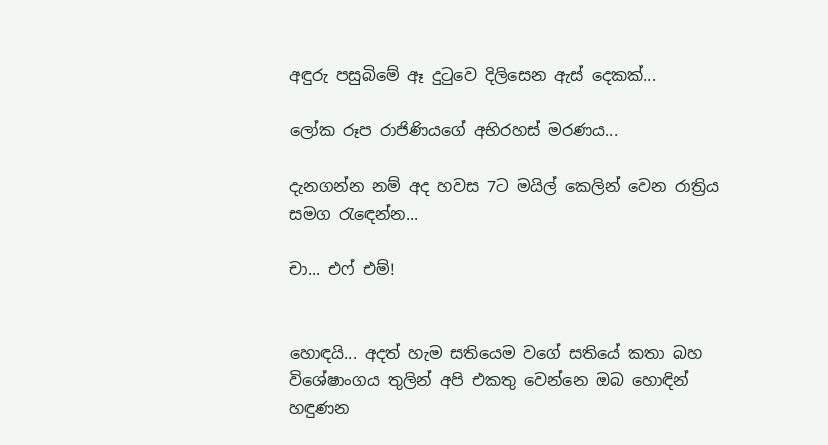අඳුරු පසුබිමේ ඈ දුටුවෙ දිලිසෙන ඇස් දෙකක්...

ලෝක රූප රාජිණියගේ අභිරහස් මරණය...

දැනගන්න නම් අද හවස 7ට මයිල් කෙලින් වෙන රාත්‍රිය සමග රැඳෙන්න...

චා... එෆ් එම්!


හොඳයි... අදත් හැම සතියෙම වගේ සතියේ කතා බහ විශේෂාංගය තුලින් අපි එකතු වෙන්නෙ ඔබ හොඳින් හඳුණන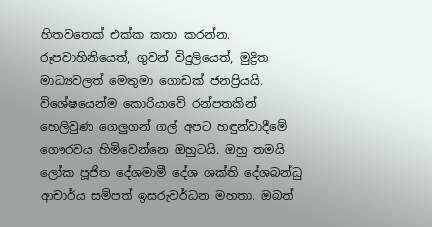හිතවතෙක් එක්ක කතා කරන්න. රූපවාහිනියෙත්, ගුවන් විදුලියෙත්, මුද්‍රිත මාධ්‍යවලත් මෙතුමා ගොඩක් ජනප්‍රියයි. විශේෂයෙන්ම කොරියාවේ ‍රන්පතකින් හෙලිවුණ ගෙලුගන් ගල් අපට හඳුන්වාදීමේ ගෞරවය හිමිවෙන්නෙ ඔහුටයි. ඔහු තමයි ලෝක පූජිත දේශමාමී දේශ ශක්ති දේශබන්ධු ආචාර්ය සම්පත් ඉසරුවර්ධන මහතා. ඔබත්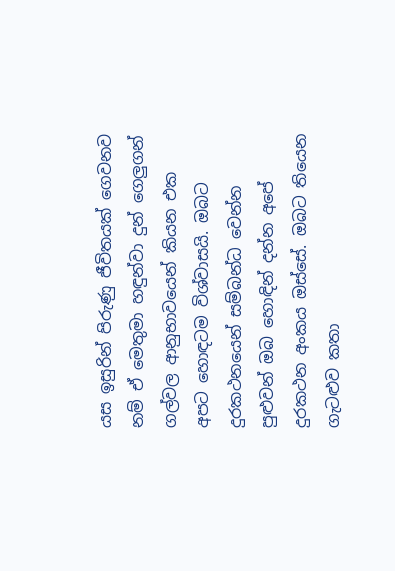යස ඉසුරින් පිරුණු ජීවිතයක් ගෙවනව නම් ඒ මෙතුමා හඳුන්වා දුන් ගෙලුගන් ගල්වල ආනුභාවයෙන් කියන එක අපට හොඳටම විශ්වාසයි. ඔබට දුරකථනයෙන් සම්බන්ධ වෙන්න පුළුවන් ඔබ හොඳින් දන්න අපේ දුරකථන අංකය ඔස්සේ. ඔබට තියෙන ගැටළුව කතා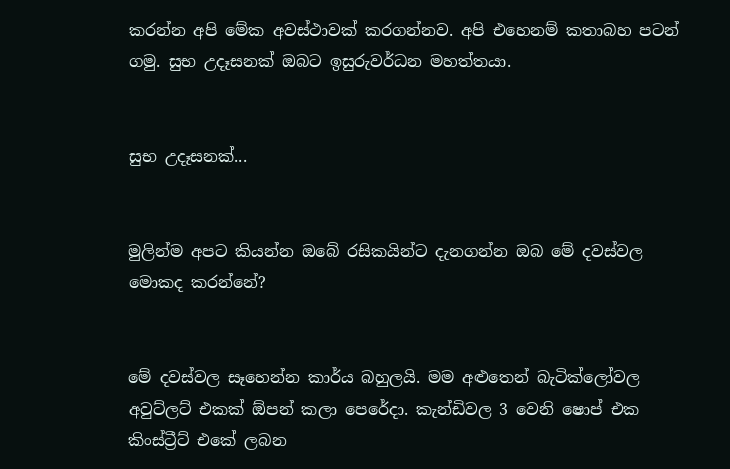කරන්න අපි මේක අවස්ථාවක් කරගන්නව. අපි එහෙනම් කතාබහ පටන් ගමු. සුභ උදෑසනක් ඔබට ඉසුරුවර්ධන මහත්තයා.


සුභ උදෑසනක්...


මුලින්ම අපට කියන්න ඔබේ රසිකයින්ට දැනගන්න ඔබ මේ දවස්වල මොකද කරන්නේ?


මේ දවස්වල සෑහෙන්න කාර්ය බහුලයි. මම අළුතෙන් බැටික්ලෝවල අවුට්ලට් එකක් ඕපන් කලා පෙරේදා. කැන්ඩිවල 3 වෙනි ෂොප් එක කිංස්ට්‍රීට් එකේ ලබන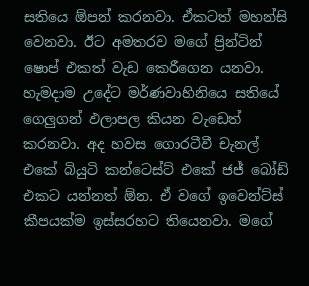සතියෙ ඕපන් කරනවා. ඒකටත් මහන්සි වෙනවා. ඊට අමතරව මගේ ප්‍රින්ටින් ෂොප් එකත් වැඩ කෙරීගෙන යනවා. හැමදාම උදේට මර්ණවාහිනියෙ සතියේ ගෙලුගන් ඵලාපල කියන වැඩෙත් කරනවා. අද හවස ගොරටීවී චැනල් එකේ බියුටි කන්ටෙස්ට් එකේ ජජ් බෝඩ් එකට යන්නත් ඕන. ඒ වගේ ඉවෙන්ට්ස් කීපයක්ම ඉස්සරහට තියෙනවා. මගේ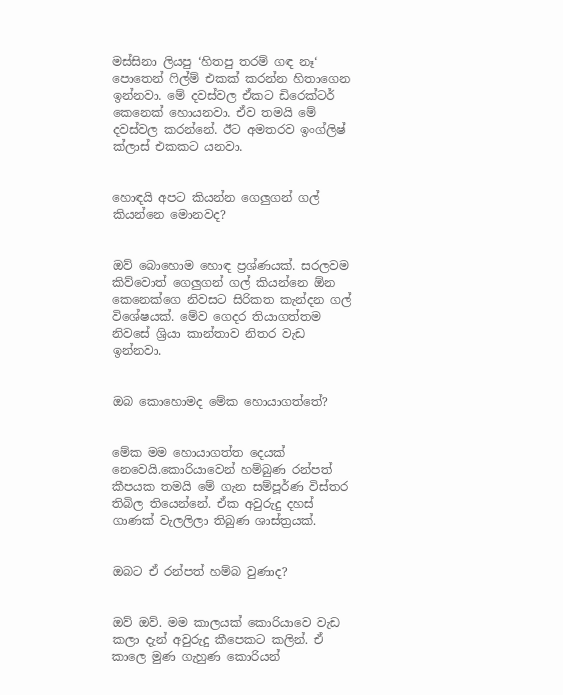මස්සිනා ලියපු ‘හිතපු තරම් ගඳ නෑ‘ පොතෙන් ෆිල්ම් එකක් කරන්න හිතාගෙන ඉන්නවා. මේ දවස්වල ඒකට ඩිරෙක්ටර් කෙනෙක් හොයනවා. ඒව තමයි මේ දවස්වල කරන්නේ. ඊට අමතරව ඉංග්ලිෂ් ක්ලාස් එකකට යනවා.


හොඳයි අපට කියන්න ගෙලුගන් ගල් කියන්නෙ මොනවද?


ඔව් බොහොම හොඳ ප්‍රශ්ණයක්. සරලවම කිව්වොත් ගෙලුගන් ගල් කියන්නෙ ඕන කෙනෙක්ගෙ නිවසට සිරිකත කැන්දන ගල් විශේෂයක්. මේව ගෙදර තියාගත්තම නිවසේ ශ්‍රියා කාන්තාව නිතර වැඩ ඉන්නවා.


ඔබ කොහොමද මේක හොයාගත්තේ?


මේක මම හොයාගත්ත දෙයක් නෙවෙයි.කොරියාවෙන් හම්බුණ රන්පත් කීපයක තමයි මේ ගැන සම්පූර්ණ විස්තර තිබිල තියෙන්නේ. ඒක අවුරුදු දහස් ගාණක් වැලලිලා තිබුණ ශාස්ත්‍රයක්.


ඔබට ඒ රන්පත් හම්බ වුණාද?


ඔව් ඔව්. මම කාලයක් කොරියාවෙ වැඩ කලා දැන් අවුරුදු කීපෙකට කලින්. ඒ කාලෙ මුණ ගැහුණ කොරියන්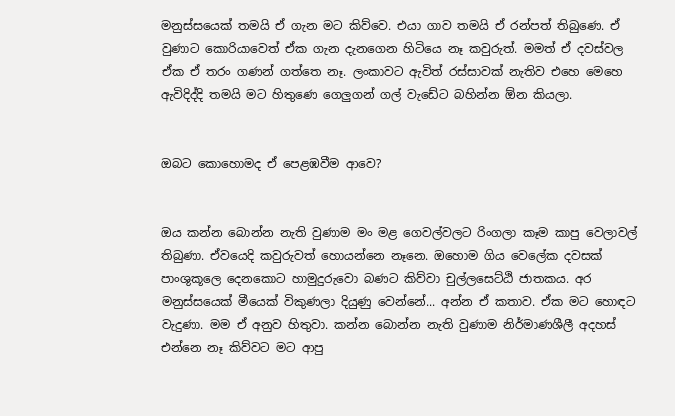මනුස්සයෙක් තමයි ඒ ගැන මට කිව්වෙ. එයා ගාව තමයි ඒ රන්පත් තිබුණෙ. ඒ වුණාට කොරියාවෙත් ඒක ගැන දැනගෙන හිටියෙ නෑ කවුරුත්. මමත් ඒ දවස්වල ඒක ඒ තරං ගණන් ගත්තෙ නෑ. ලංකාවට ඇවිත් රස්සාවක් නැතිව එහෙ මෙහෙ ඇවිදිද්දි තමයි මට හිතුණෙ ගෙලුගන් ගල් වැඩේට බහින්න ඕන කියලා.


ඔබට කොහොමද ඒ පෙළඹවීම ආවෙ?


ඔය කන්න බොන්න නැති වුණාම මං මළ ගෙවල්වලට රිංගලා කෑම කාපු වෙලාවල් තිබුණා. ඒවයෙදි කවුරුවත් හොයන්නෙ නෑනෙ. ඔහොම ගිය වෙලේක දවසක් පාංශුකූලෙ දෙනකොට හාමුදුරුවො බණට කිව්වා චුල්ලසෙට්ඨි ජාතකය. අර මනුස්සයෙක් මීයෙක් විකුණලා දියුණු වෙන්නේ... අන්න ඒ කතාව. ඒක මට හොඳට වැදුණා. මම ඒ අනුව හිතුවා. කන්න බොන්න නැති වුණාම නිර්මාණශීලී අදහස් එන්නෙ නෑ කිව්වට මට ආපු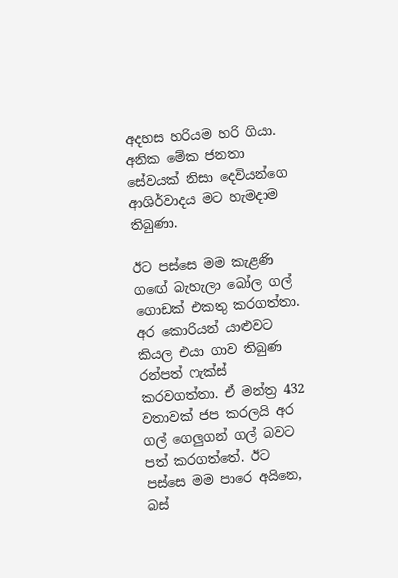අදහස හරියම හරි ගියා. අනික මේක ජනතා සේවයක් නිසා දෙවියන්ගෙ ආශිර්වාදය මට හැමදාම තිබුණා.

ඊට පස්සෙ මම කැළණි ග‍ඟේ බැහැලා බෝල ගල් ගොඩක් එකතු කරගත්තා. අර කොරියන් යාළුවට කියල එයා ගාව තිබුණ රන්පත් ෆැක්ස් කරවගත්තා. ඒ මන්ත්‍ර 432 වතාවක් ජප කරලයි අර ගල් ගෙලුගන් ගල් බවට පත් කරගත්තේ. ඊට පස්සෙ මම පාරෙ අයිනෙ, බස්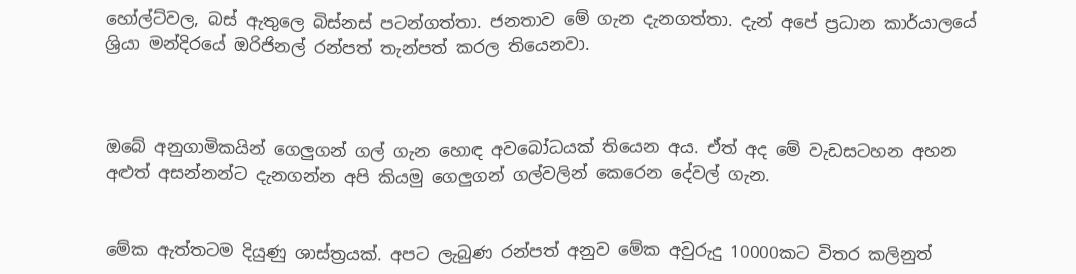හෝල්ට්වල, බස් ඇතුලෙ බිස්නස් පටන්ගත්තා. ජනතාව මේ ගැන දැනගත්තා. දැන් අපේ ප්‍රධාන කාර්යාලයේ ශ්‍රියා මන්දිරයේ ඔරිජිනල් රන්පත් තැන්පත් කරල තියෙනවා.



ඔබේ අනුගාමිකයින් ගෙලුගන් ගල් ගැන හොඳ අවබෝධයක් තියෙන අය. ඒත් අද මේ වැඩසටහන අහන අළුත් අසන්නන්ට දැනගන්න අපි කියමු ගෙලුගන් ගල්වලින් කෙරෙන දේවල් ගැන.


මේක ඇත්තටම දියුණු ශාස්ත්‍රයක්. අපට ලැබුණ රන්පත් අනුව මේක අවුරුදු 10000කට විතර කලිනුත්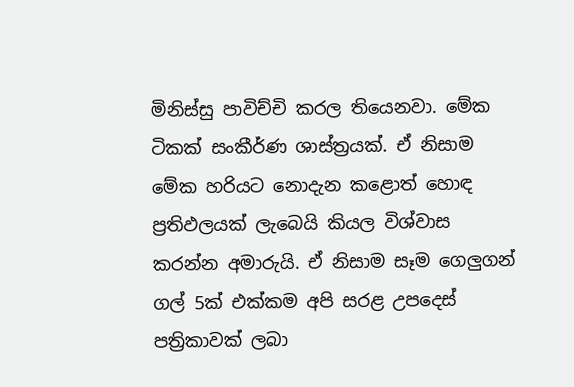මිනිස්සු පාවිච්චි කරල තියෙනවා. මේක ටිකක් සංකීර්ණ ශාස්ත්‍රයක්. ඒ නිසාම මේක හරියට නොදැන කළොත් හොඳ ප්‍රතිඵලයක් ලැබෙයි කියල විශ්වාස කරන්න අමාරුයි. ඒ නිසාම සෑම ගෙලුගන් ගල් 5ක් එක්කම අපි සරළ උපදෙස් පත්‍රිකාවක් ලබා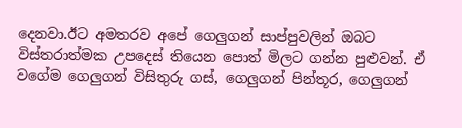දෙනවා.ඊට අමතරව අපේ ගෙලුගන් සාප්පුවලින් ඔබට විස්තරාත්මක උපදෙස් තියෙන පොත් මිලට ගන්න පුළුවන්. ඒ වගේම ගෙලුගන් විසිතුරු ගස්, ගෙලුගන් පින්තූර, ගෙලුගන්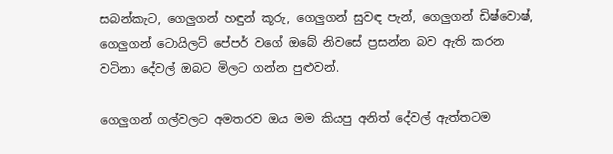සබන්කැට, ගෙලුගන් හඳුන් කූරු, ගෙලුගන් සුවඳ පැන්, ගෙලුගන් ඩිෂ්වොෂ්, ගෙලුගන් ටොයිලට් පේපර් වගේ ඔබේ නිවසේ ප්‍රසන්න බව ඇති කරන වටිනා දේවල් ඔබට මිලට ගන්න පුළුවන්.

ගෙලුගන් ගල්වලට අමතරව ඔය මම කියපු අනිත් ‍දේවල් ඇත්තටම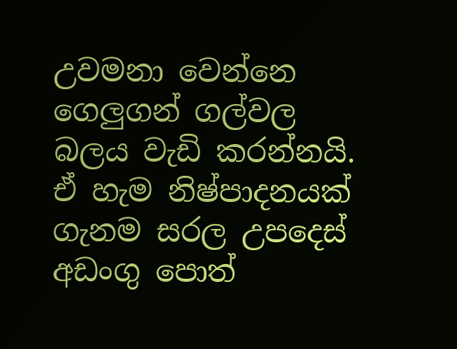උවමනා වෙන්නෙ ගෙලුගන් ගල්වල බලය වැඩි කරන්නයි. ඒ හැම නිෂ්පාදනයක් ගැනම සරල උපදෙස් අඩංගු පොත්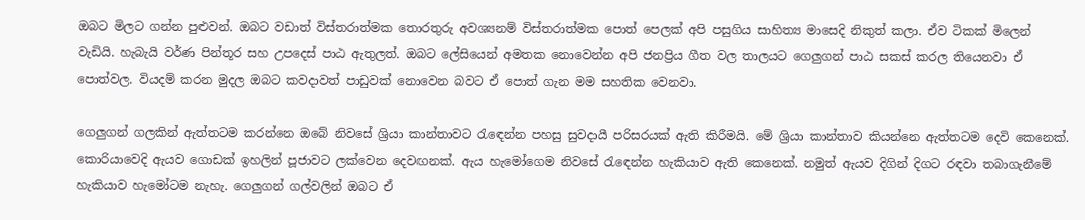ඔබට මිලට ගන්න පුළුවන්. ඔබට වඩාත් විස්තරාත්මක තොරතුරු අවශ්‍යනම් විස්තරාත්මක ‍පොත් පෙලක් අපි පසුගිය සාහිත්‍ය මාසෙදි නිකුත් කලා. ඒව ටිකක් මිලෙන් වැඩියි. හැබැයි වර්ණ පින්තූර සහ උපදෙස් පාඨ ඇතුලත්. ඔබට ලේසියෙන් අමතක නොවෙන්න අපි ජනප්‍රිය ගීත වල තාලයට ගෙලුගන් පාඨ සකස් කරල තියෙනවා ඒ පොත්වල. වියදම් කරන මුදල ඔබට කවදාවත් පාඩුවක් නොවෙන බවට ඒ පොත් ගැන මම සහතික වෙනවා.

ගෙලුගන් ගලකින් ඇත්තටම කරන්නෙ ඔබේ නිවසේ ශ්‍රියා කාන්තාවට රැ‍ඳෙන්න පහසු සුවදායී පරිසරයක් ඇති කිරීමයි. මේ ශ්‍රියා කාන්තාව කියන්නෙ ඇත්තටම දෙවි කෙනෙක්. කොරියාවෙදි ඇයව ගොඩක් ඉහලින් පූජාවට ලක්වෙන දෙවඟනක්. ඇය හැමෝගෙම නිවසේ රැ‍ඳෙන්න හැකියාව ඇති කෙනෙක්. නමුත් ඇයව දිගින් දිගට රඳවා තබාගැනීමේ හැකියාව හැමෝටම නැහැ. ගෙලුගන් ගල්වලින් ඔබට ඒ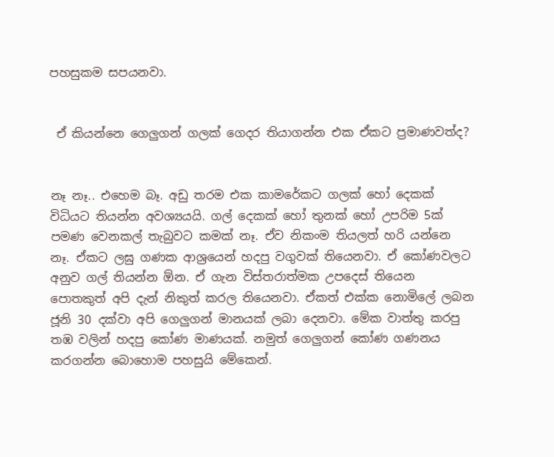පහසුකම සපයනවා.


 ඒ කියන්නෙ ගෙලුගන් ගලක් ගෙදර තියාගන්න එක ඒකට ප්‍රමාණවත්ද?


නෑ නෑ.. එහෙම බෑ. අඩු තරම එක කාමරේකට ගලක් හෝ දෙකක් විධියට තියන්න අවශ්‍යයයි. ගල් දෙකක් හෝ තුනක් හෝ උපරිම 5ක් පමණ වෙනකල් තැබුවට කමක් නෑ. ඒව නිකංම තියලත් හරි යන්නෙ නෑ. ඒකට ලඝු ගණක ආශ්‍රයෙන් හදපු වගුවක් තියෙනවා. ඒ කෝණවලට අනුව ගල් තියන්න ඕන. ඒ ගැන විස්තරාත්මක උපදෙස් තියෙන පොතකුත් අපි දැන් නිකුත් කරල තියෙනවා. ඒකත් එක්ක නොමිලේ ලබන ජූනි 30 දක්වා අපි ගෙලුගන් මානයක් ලබා දෙනවා. මේක වාත්තු කරපු තඹ වලින් හදපු කෝණ මාණයක්. නමුත් ගෙලුගන් කෝණ ගණනය කරගන්න බොහොම පහසුයි මේකෙන්.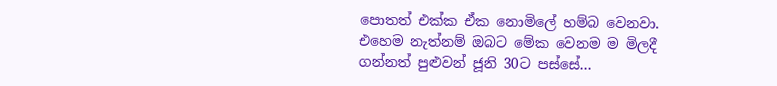පොතත් එක්ක ඒක නොමිලේ හම්බ වෙනවා. එහෙම නැත්නම් ඔබට මේක වෙනම ම මිලදී ගන්නත් පුළුවන් ජූනි 30ට පස්සේ...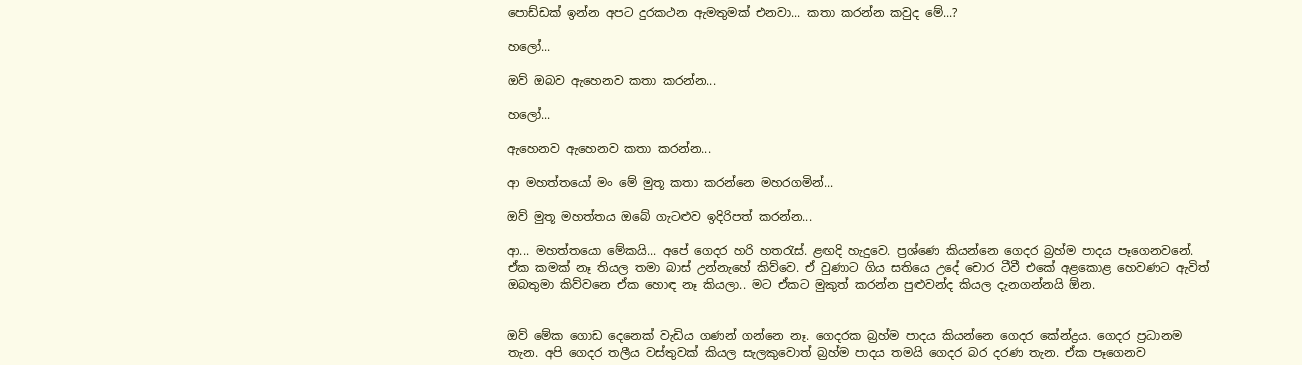පොඩ්ඩක් ඉන්න අපට දුරකථන ඇමතුමක් එනවා... කතා කරන්න කවුද මේ...?

හලෝ...

ඔව් ඔබව ඇහෙනව කතා කරන්න...

හලෝ...

ඇහෙනව ඇහෙනව කතා කරන්න...

ආ මහත්තයෝ මං මේ මුතූ කතා කරන්නෙ මහරගමින්...

ඔව් මුතූ මහත්තය ඔබේ ගැටළුව ඉදිරිපත් කරන්න...

ආ... මහත්තයො මේකයි... අපේ ගෙදර හරි හතරැස්. ළඟදි හැදුවෙ. ප්‍රශ්ණෙ කියන්නෙ ගෙදර බ්‍රහ්ම පාදය පෑගෙනවනේ. ඒක කමක් නෑ තියල තමා බාස් උන්නැහේ කිව්වෙ. ඒ වුණාට ගිය සතියෙ උදේ චොර ‍ටීවී එකේ අළකොළ හෙවණට ඇවිත් ඔබතුමා කිව්වනෙ ඒක හොඳ නෑ කියලා.. මට ඒකට මුකුත් කරන්න පුළුවන්ද කියල දැනගන්නයි ඕන.


ඔව් මේක ගොඩ දෙනෙක් වැඩිය ගණන් ගන්නෙ නෑ. ගෙදරක බ්‍රහ්ම පාදය කියන්නෙ ගෙදර කේන්ද්‍රය. ගෙදර ප්‍රධානම තැන. අපි ගෙදර තලීය වස්තුවක් කියල සැලකුවොත් බ්‍රහ්ම පාදය තමයි ගෙදර බර දරණ තැන. ඒක පෑගෙනව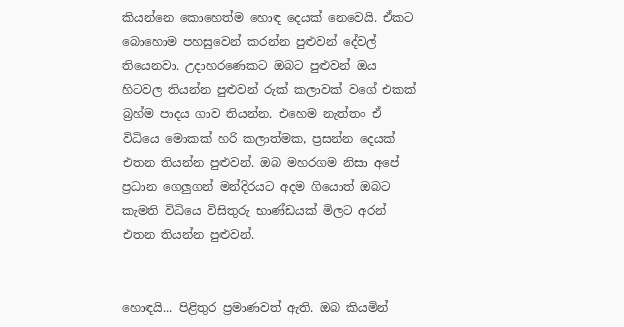කියන්නෙ කොහෙත්ම හොඳ දෙයක් නෙවෙයි. ඒකට බොහොම පහසුවෙන් කරන්න පුළුවන් දේවල් තියෙනවා. උදාහරණෙකට ඔබට පුළුවන් ඔය හිටවල තියන්න පුළුවන් රුක් කලාවක් වගේ එකක් බ්‍රහ්ම පාදය ගාව තියන්න. එහෙම නැත්තං ඒ විධියෙ මොකක් හරි කලාත්මක, ප්‍රසන්න දෙයක් එතන තියන්න පුළුවන්. ඔබ මහරගම නිසා අපේ ප්‍රධාන ගෙලුගන් මන්දිරයට අදම ගියොත් ඔබට කැමති විධියෙ විසිතුරු භාණ්ඩයක් මිලට අරන් එතන තියන්න පුළුවන්.


හොඳයි... පිළිතුර ප්‍රමාණවත් ඇති. ඔබ කියමින්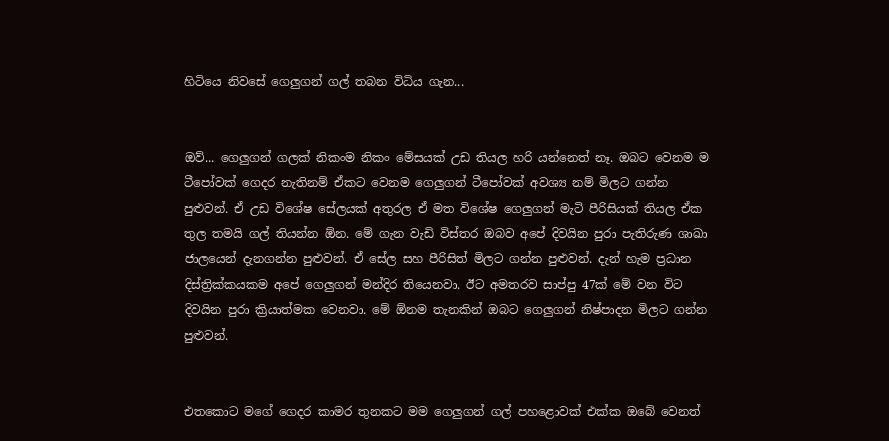හිටියෙ නිවසේ ගෙලුගන් ගල් තබන විධිය ගැන...


ඔව්... ගෙලුගන් ගලක් නිකංම නිකං මේසයක් උඩ තියල හරි යන්නෙත් නෑ. ඔබට වෙනම ම ටීපෝවක් ගෙදර නැතිනම් ඒකට වෙනම ගෙලුගන් ටීපෝවක් අවශ්‍ය නම් මිලට ගන්න පුළුවන්. ඒ උඩ විශේෂ ‍සේලයක් අතුරල ඒ මත විශේෂ ගෙලුගන් මැටි පීරිසියක් තියල ඒක තුල තමයි ගල් තියන්න ඕන. මේ ගැන වැඩි විස්තර ඔබව අපේ දිවයින පුරා පැතිරුණ ශාඛා ජාලයෙන් දැනගන්න පුළුවන්. ඒ සේල සහ පීරිසිත් මිලට ගන්න පුළුවන්. දැන් හැම ප්‍රධාන දිස්ත්‍රික්කයකම අපේ ගෙලුගන් මන්දිර තියෙනවා. ඊට අමතරව සාප්පු 47ක් මේ වන විට දිවයින පුරා ක්‍රියාත්මක වෙනවා. මේ ඕනම තැනකින් ඔබට ගෙලුගන් නිෂ්පාදන මිලට ගන්න පුළුවන්.


එතකොට මගේ ගෙදර කාමර තුනකට මම ගෙලුගන් ගල් පහළොවක් එක්ක ඔබේ වෙනත්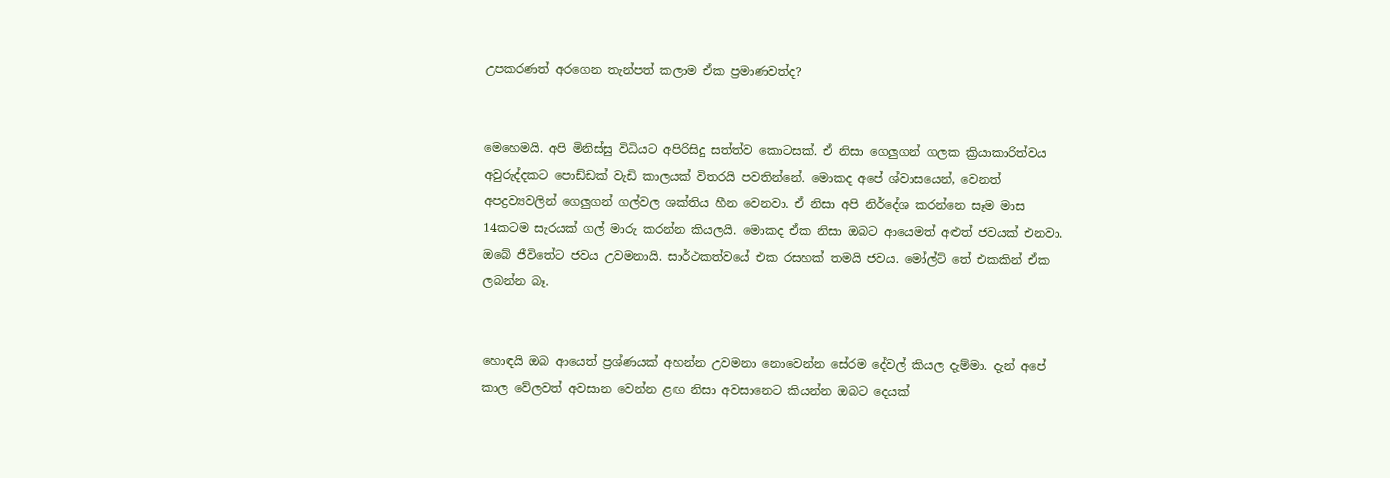උපකරණත් අරගෙන තැන්පත් කලාම ඒක ප්‍රමාණවත්ද?


මෙහෙමයි. අපි මිනිස්සු විධියට අපිරිසිදු ‍සත්ත්ව කොටසක්. ඒ නිසා ගෙලුගන් ගලක ක්‍රියාකාරිත්වය අවුරුද්දකට පොඩ්ඩක් වැඩි කාලයක් විතරයි පවතින්නේ. මොකද අපේ ශ්වාසයෙන්, වෙනත් අපද්‍රව්‍යවලින් ගෙලුගන් ගල්වල ශක්තිය හීන වෙනවා. ඒ නිසා අපි නිර්දේශ කරන්නෙ සෑම මාස 14කටම සැරයක් ගල් මාරු කරන්න කියලයි. මොකද ඒක නිසා ඔබට ආයෙමත් අළුත් ජවයක් එනවා. ඔබේ ජීවිතේට ජවය උවමනායි. සාර්ථකත්වයේ එක රසහක් තමයි ජවය. මෝල්ට් තේ එකකින් ඒක ලබන්න බෑ.


හොඳයි ඔබ ආයෙත් ප්‍රශ්ණයක් අහන්න උවමනා නොවෙන්න සේරම දේවල් කියල දැම්මා. දැන් අපේ කාල වේලවත් අවසාන වෙන්න ළඟ නිසා අවසානෙට කියන්න ඔබට දෙයක්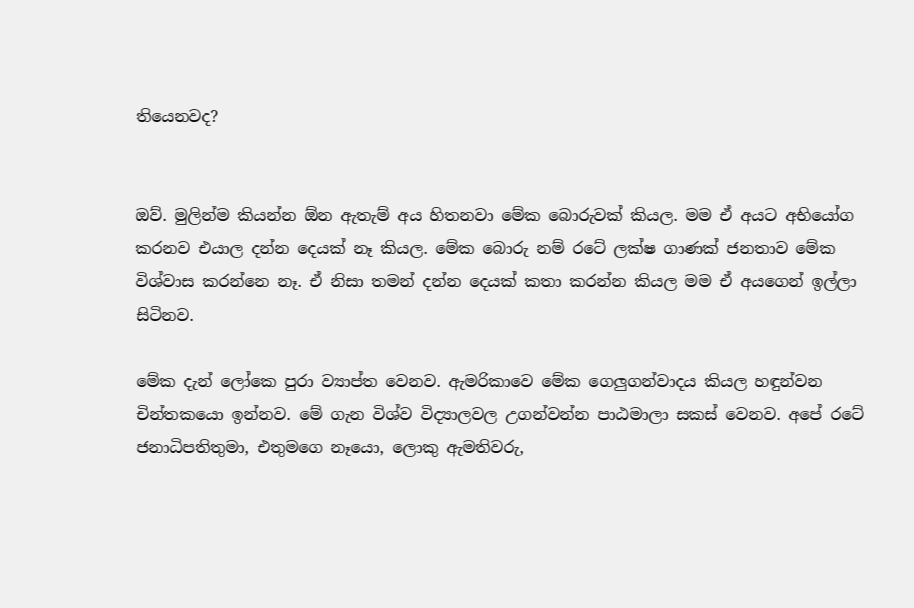තියෙනවද?


ඔව්. මුලින්ම කියන්න ඕන ‍ඇතැම් අය හිතනවා මේක බොරුවක් කියල. මම ඒ අයට අභියෝග කරනව එයාල දන්න දෙයක් නෑ කියල. මේක බොරු නම් රටේ ලක්ෂ ගාණක් ජනතාව මේක විශ්වාස කරන්නෙ නෑ. ඒ නිසා තමන් දන්න දෙයක් කතා කරන්න කියල මම ඒ අයගෙන් ඉල්ලා සිටිනව.

මේක දැන් ලෝකෙ පුරා ව්‍යාප්ත වෙනව. ඇමරිකාවෙ මේක ගෙලුගන්වාදය කියල හඳුන්වන චින්තකයො ඉන්නව. මේ ගැන විශ්ව විද්‍යාලවල උගන්වන්න පාඨමාලා සකස් වෙනව. අපේ රටේ ජනාධිපතිතුමා, එතුමගෙ නෑයො, ලොකු ඇමතිවරු,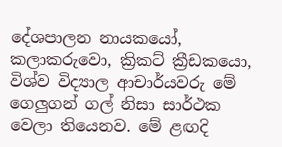දේශපාලන නායක‍යෝ, කලාකරුවො, ක්‍රිකට් ක්‍රීඩකයො, විශ්ව විද්‍යාල ආචාර්යවරු මේ ගෙලුගන් ගල් නිසා සාර්ථක වෙලා තියෙනව. මේ ළඟදි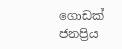ගොඩක් ජනප්‍රිය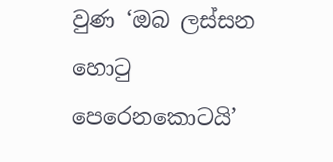වුණ ‘ඔබ ලස්සන හොටු පෙරෙනකොටයි’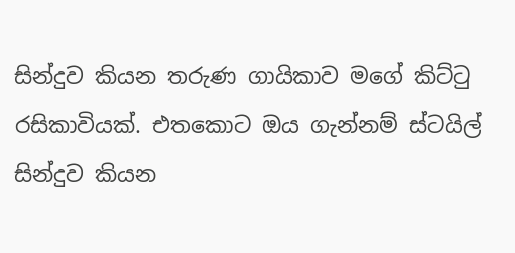සින්දුව කියන තරුණ ගායිකාව මගේ කිට්ටු රසිකාවියක්. එතකොට ඔය ගැන්නම් ස්ටයිල් සින්දුව කියන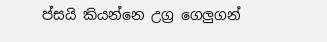ප්සයි කියන්නෙ උග්‍ර ගෙලුගන්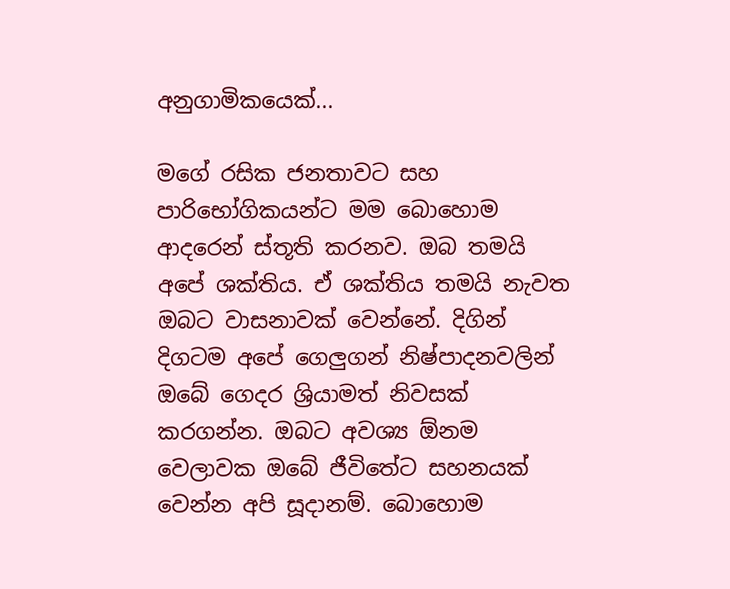අනුගාමිකයෙක්...

මගේ රසික ජනතාවට සහ පාරිභෝගිකයන්ට මම බොහොම ආදරෙන් ස්තූති කරනව. ඔබ තමයි අපේ ශක්තිය. ඒ ශක්තිය තමයි නැවත ඔබට වාසනාවක් වෙන්නේ. දිගින් දිගටම අපේ ගෙලුගන් නිෂ්පාදනවලින් ඔබේ ගෙදර ශ්‍රියාමත් නිවසක් කරගන්න. ඔබට අවශ්‍ය ඕනම වෙලාවක ඔබේ ජීවිතේට සහනයක් වෙන්න අපි සූදානම්. බොහොම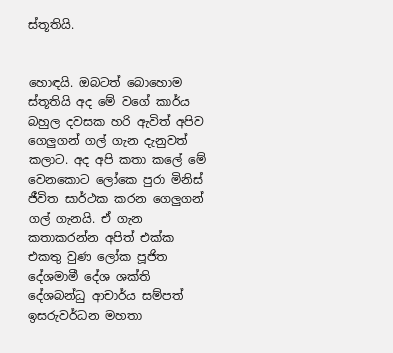ස්තූතියි.


හොඳයි. ඔබටත් බොහොම ස්තූතියි අද මේ වගේ කාර්ය බහුල දවසක හරි ඇවිත් අපිව ගෙලුගන් ගල් ගැන දැනුවත් කලාට. අද අපි කතා කලේ මේ වෙනකොට ලෝකෙ පුරා මිනිස් ජීවිත සාර්ථක කරන ගෙලුගන් ගල් ගැනයි. ඒ ගැන කතාකරන්න අපිත් එක්ක එකතු වුණ ලෝක පූජිත දේශමාමී දේශ ශක්ති දේශබන්ධු ආචාර්ය සම්පත් ඉසරුවර්ධන මහතා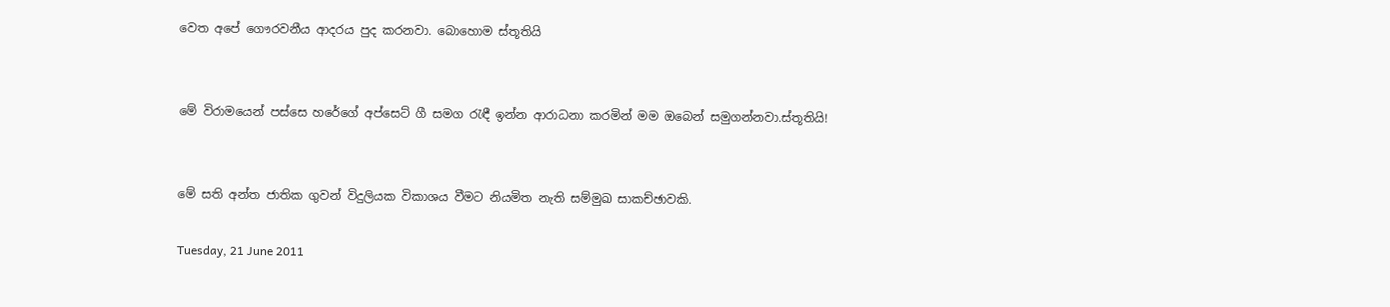වෙත අපේ ගෞරවනීය ආදරය පුද කරනවා. බොහොම ස්තූතියි


මේ විරාමයෙන් පස්සෙ හරේගේ අප්සෙට් ගී සමග රැඳී ඉන්න ආරාධනා කරමින් මම ඔබෙන් සමුගන්නවා.ස්තූතියි!


මේ සති අන්ත ජාතික ගුවන් විදුලියක විකාශය වීමට නියමිත නැති සම්මුඛ සාකච්ඡාවකි.

Tuesday, 21 June 2011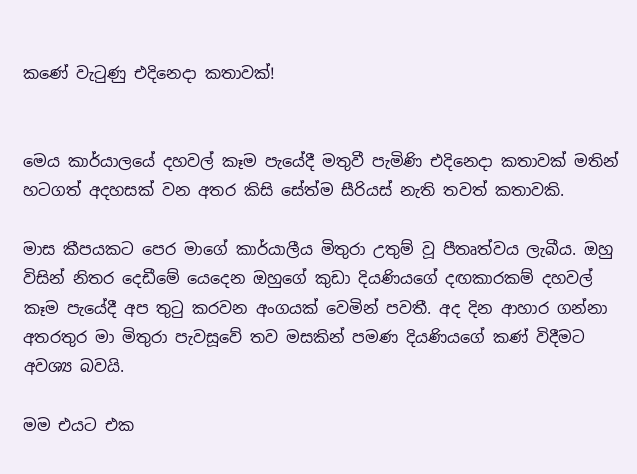කණේ වැටුණු එදිනෙදා කතාවක්!


මෙය කාර්යාලයේ දහවල් කෑම පැයේදී මතුවී පැමිණි එදිනෙදා කතාවක් මතින් හටගත් අදහසක් වන අතර කිසි සේත්ම සීරියස් නැති තවත් කතාවකි.

මාස කීපයකට පෙර මාගේ කාර්යාලීය මිතුරා උතුම් වූ පීතෘත්වය ලැබීය. ඔහු විසින් නිතර දෙඩීමේ යෙදෙන ඔහුගේ කුඩා දියණියගේ දඟකාරකම් දහවල් කෑම පැයේදී අප තුටු කරවන අංගයක් වෙමින් පවතී. අද දින ආහාර ගන්නා අතරතුර මා මිතුරා පැවසූවේ තව මසකින් පමණ දියණියගේ කණ් විදීමට අවශ්‍ය බවයි.

මම එයට එක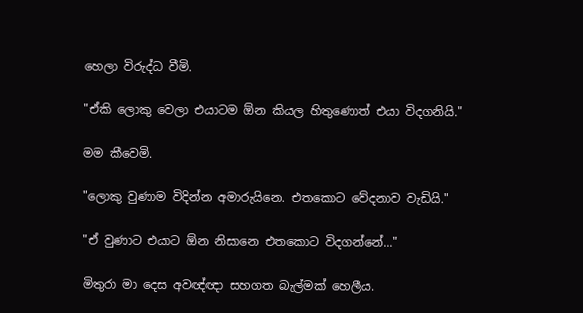හෙලා විරුද්ධ වීමි.

"ඒකි ලොකු වෙලා එයාටම ඕන කියල හිතුණොත් එයා විදගනියි."

මම කීවෙමි.

"ලොකු වුණාම විදින්න අමාරුයිනෙ. එතකොට වේදනාව වැඩියි."

"ඒ වුණාට එයාට ඕන නිසානෙ එතකොට විදගන්නේ..."

මිතුරා මා දෙස අවඥ්ඥා සහගත බැල්මක් හෙලීය.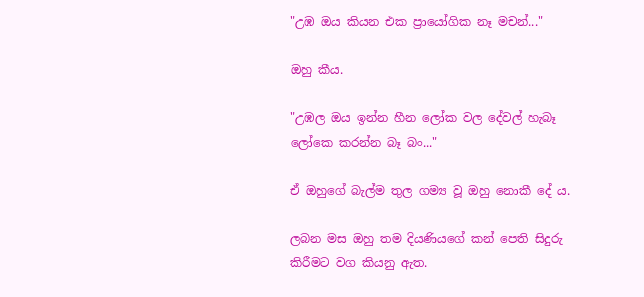"උඹ ඔය කියන එක ප්‍රායෝගික නෑ මචන්..."

ඔහු කීය.

"උඹල ඔය ඉන්න හීන ලෝක වල දේවල් හැබෑ ලෝකෙ කරන්න බෑ බං..."

ඒ ඔහුගේ බැල්ම තුල ගම්‍ය වූ ඔහු නොකී දේ ය.

ලබන මස ඔහු තම දියණියගේ කන් පෙති සිදුරු කිරීමට වග කියනු ඇත.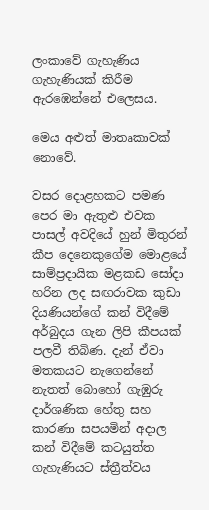ලංකාවේ ගැහැණිය ගැහැණියක් කිරීම ඇරඹෙන්නේ එලෙසය.

මෙය අළුත් මාතෘකාවක් නොවේ.

වසර දොළහකට පමණ පෙර මා ඇතුළු එවක පාසල් අවදියේ හුන් මිතුරන් කීප දෙනෙකුගේම මොළයේ සාම්ප්‍රදායික මළකඩ සෝදා හරින ලද සඟරාවක කුඩා දියණියන්ගේ කන් විදීමේ අර්බුදය ගැන ලිපි කීපයක් පලවී තිබිණ. දැන් ඒවා මතකයට නැගෙන්නේ නැතත් බොහෝ ගැඹුරු දාර්ශණික හේතු සහ කාරණා සපයමින් අදාල කන් විදීමේ කටයුත්ත ගැහැණියට ස්ත්‍රීත්වය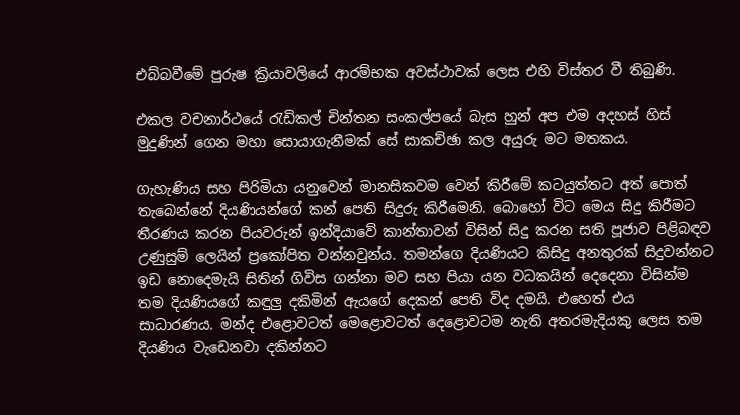එබ්බවීමේ පුරුෂ ක්‍රියාවලියේ ආරම්භක අවස්ථාවක් ලෙස එහි විස්තර වී තිබුණි.

එකල වචනාර්ථයේ රැඩිකල් චින්තන සංකල්පයේ බැස හුන් අප එම අදහස් හිස් මුදුණින් ගෙන මහා සොයාගැනීමක් සේ සාකච්ඡා කල අයුරු මට මතකය.

ගැහැණිය සහ පිරිමියා යනුවෙන් මානසිකවම වෙන් කිරීමේ කටයුත්තට අත් පොත් තැබෙන්නේ දියණියන්ගේ කන් පෙති සිදුරු කිරීමෙනි. බොහෝ විට මෙය සිදු කිරීමට තීරණය කරන පියවරුන් ඉන්දියාවේ කාන්තාවන් විසින් සිදු කරන සති පූජාව පිළිබඳව උණුසුම් ලෙයින් ප්‍රකෝපිත වන්නවුන්ය. තමන්ගෙ දියණියට කිසිදු අනතුරක් සිදුවන්නට ඉඩ නොදෙමැයි සිතින් ගිවිස ගන්නා මව සහ පියා යන වධකයින් දෙදෙනා විසින්ම තම දියණියගේ කඳුලු දකිමින් ඇයගේ දෙකන් පෙති විද දමයි. එහෙත් එය සාධාරණය. මන්ද එළොවටත් මෙළොවටත් දෙළොවටම නැති අතරමැදියකු ලෙස තම දියණිය වැඩෙනවා දකින්නට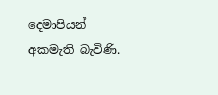දෙමාපියන් අකමැති බැවිණි.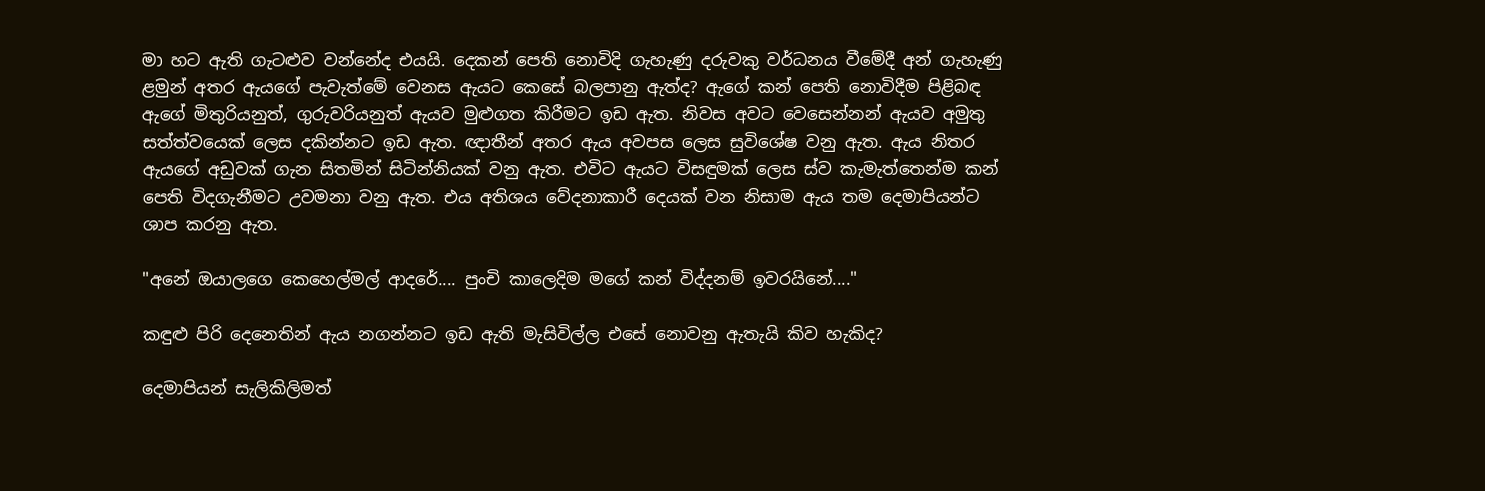මා හට ඇති ගැටළුව වන්නේද එයයි. දෙකන් පෙති නොවිදි ගැහැණු දරුවකු වර්ධනය වීමේදී අන් ගැහැණු ළමුන් අතර ඇයගේ පැවැත්මේ වෙනස ඇයට කෙසේ බලපානු ඇත්ද? ඇගේ කන් පෙති නොවිදීම පිළිබඳ ඇගේ මිතුරියනුත්, ගුරුවරියනුත් ඇයව ‍මුළුගත කිරීමට ඉඩ ඇත. නිවස අවට වෙසෙන්නන් ඇයව අමුතු සත්ත්වයෙක් ලෙස දකින්නට ඉඩ ඇත. ඥාතීන් අතර ඇය අවපස ලෙස සුවිශේෂ වනු ඇත. ඇය නිතර ඇයගේ අඩුවක් ගැන සිතමින් සිටින්නියක් වනු ඇත. එවිට ඇයට විසඳුමක් ලෙස ස්ව කැමැත්තෙන්ම කන් පෙති විදගැනීමට උවමනා වනු ඇත. එය අතිශය වේදනාකාරී දෙයක් වන නිසාම ඇය තම දෙමාපියන්ට ශාප කරනු ඇත.

"අනේ ඔයාලගෙ කෙහෙල්මල් ආදරේ.... පුංචි කාලෙදිම මගේ කන් විද්දනම් ඉවරයිනේ...."

කඳුළු පිරි දෙනෙතින් ඇය නගන්නට ඉඩ ඇති මැසිවිල්ල එසේ නොවනු ඇතැයි කිව හැකිද?

දෙමාපියන් සැලිකිලිමත්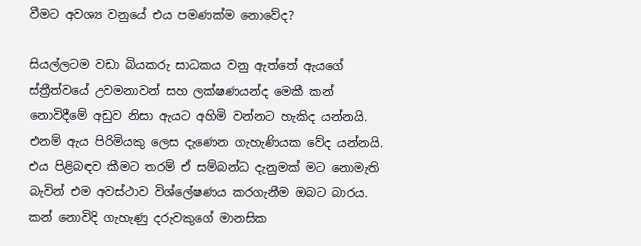වීමට අවශ්‍ය වනුයේ එය පමණක්ම නොවේද?

සියල්ලටම වඩා බියකරු සාධකය වනු ඇත්තේ ඇයගේ ස්ත්‍රීත්වයේ උවමනාවන් සහ ලක්ෂණයන්ද මෙකී කන් නොවිදීමේ අඩුව නිසා ඇයට අහිමි වන්නට හැකිද යන්නයි. එනම් ඇය පිරිමියකු ලෙස දැණෙන ගැහැණියක වේද යන්නයි. එය පිළිබඳව කීමට තරම් ඒ සම්බන්ධ දැනුමක් මට නොමැති බැවින් එම අවස්ථාව විශ්ලේෂණය කරගැනීම ඔබට බාරය. කන් නොවිදි ගැහැණු දරුවකුගේ මානසික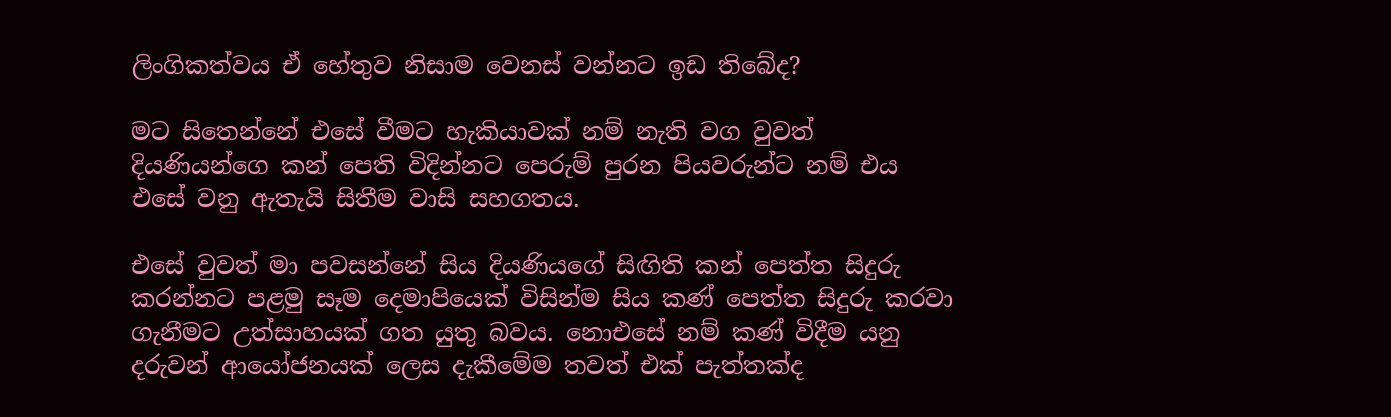ලිංගිකත්වය ඒ හේතුව නිසාම වෙනස් වන්නට ඉඩ තිබේද?

මට සිතෙන්නේ එසේ වීමට හැකියාවක් නම් නැති වග වුවත් දියණියන්ගෙ කන් පෙති විදින්නට පෙරුම් පුරන පියවරුන්ට නම් එය එසේ වනු ඇතැයි සිතීම වාසි සහගතය.

එසේ වුවත් මා පවසන්නේ සිය දියණියගේ සිඟිති කන් පෙත්ත සිදුරු කරන්නට පළමු සෑම දෙමාපියෙක් විසින්ම සිය කණ් පෙත්ත සිදුරු කරවා ගැනීමට උත්සාහයක් ගත යුතු බවය. නොඑසේ නම් කණ් විදීම යනු දරුවන් ආයෝජනයක් ලෙස දැකීමේම තවත් එක් පැත්තක්ද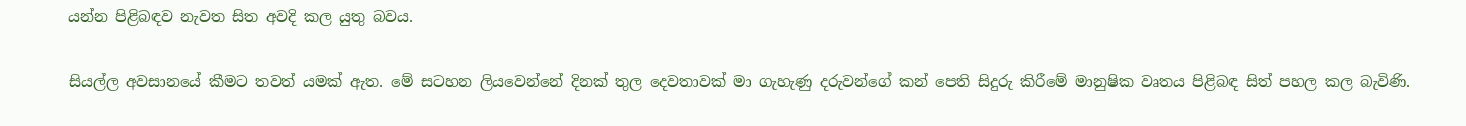යන්න පිළිබඳව නැවත සිත අවදි කල යුතු බවය.

සියල්ල අවසානයේ කීමට තවත් යමක් ඇත. මේ සටහන ලියවෙන්නේ දිනක් තුල දෙවතාවක් මා ගැහැණු දරුවන්ගේ කන් පෙති සිදුරු කිරීමේ මානුෂික වෘත‍ය පිළිබඳ සිත් පහල කල බැවිණි.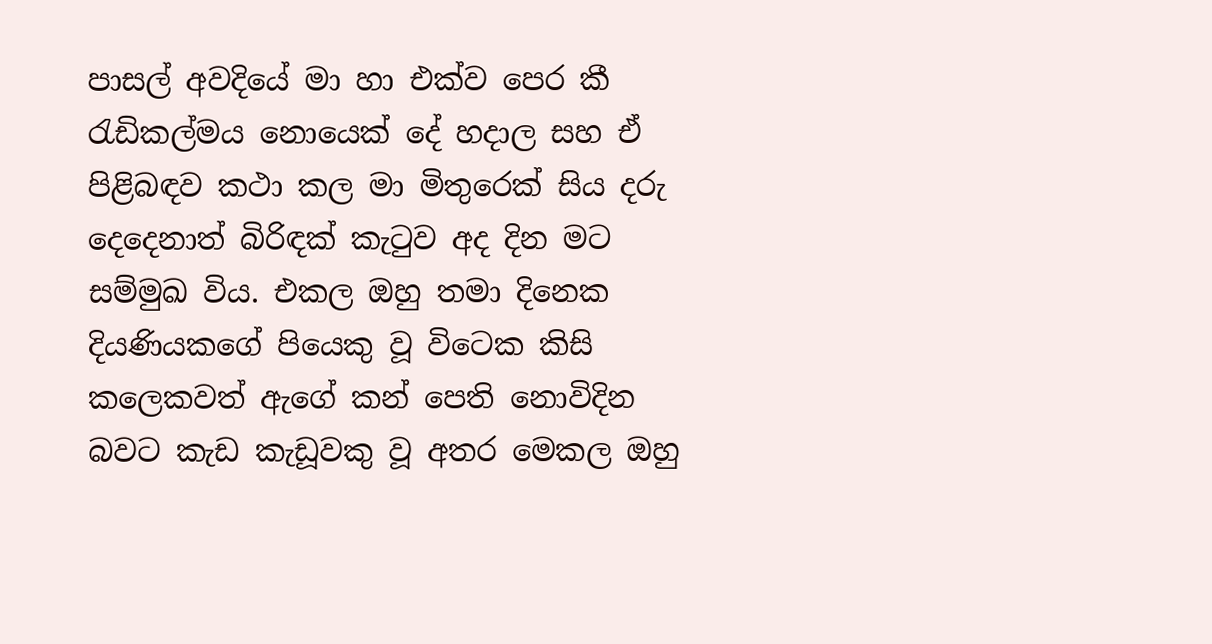පාසල් අවදියේ මා හා එක්ව පෙර කී රැඩිකල්මය නොයෙක් දේ හදාල සහ ඒ පිළිබඳව කථා කල මා මිතුරෙක් සිය දරු දෙදෙනාත් බිරිඳක් කැටුව අද දින මට සම්මුඛ විය. එකල ඔහු තමා දිනෙක දියණියකගේ පියෙකු වූ විටෙක කිසි කලෙකවත් ඇගේ කන් පෙති නොවිදින බවට කැඩ කැඩූවකු වූ අතර මෙකල ඔහු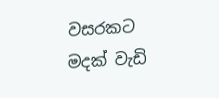වසරකට මදක් වැඩි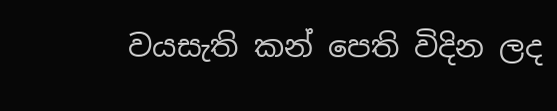වයසැති කන් පෙති විදින ලද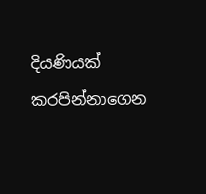දියණියක් කරපින්නාගෙන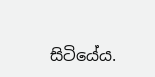සිටියේය.